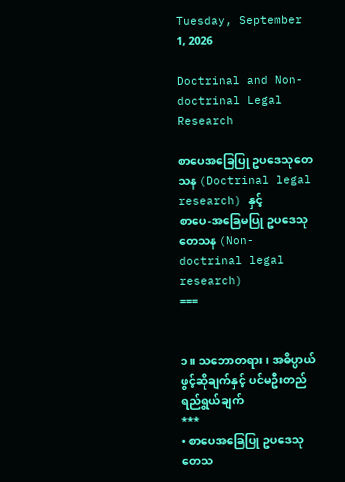Tuesday, September 1, 2026

Doctrinal and Non-doctrinal Legal Research

စာပေအခြေပြု ဥပဒေသုတေသန (Doctrinal legal research) နှင့်
စာပေ-အခြေမပြု ဥပဒေသုတေသန (Non-doctrinal legal research)
===


၁။ သဘောတရား၊ အဓိပ္ပာယ်ဖွင့်ဆိုချက်နှင့် ပင်မဦးတည်ရည်ရွယ်ချက်
***
• စာပေအခြေပြု ဥပဒေသုတေသ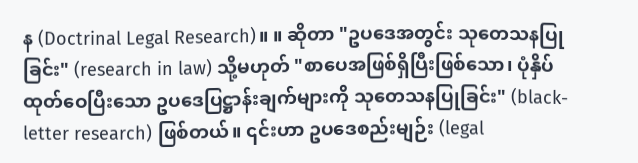န (Doctrinal Legal Research)။ ။ ဆိုတာ "ဥပဒေအတွင်း သုတေသနပြုခြင်း" (research in law) သို့မဟုတ် "စာပေအဖြစ်ရှိပြီးဖြစ်သော၊ ပုံနှိပ်ထုတ်ဝေပြီးသော ဥပဒေပြဋ္ဌာန်းချက်များကို သုတေသနပြုခြင်း" (black-letter research) ဖြစ်တယ်။ ၎င်းဟာ ဥပဒေစည်းမျဉ်း (legal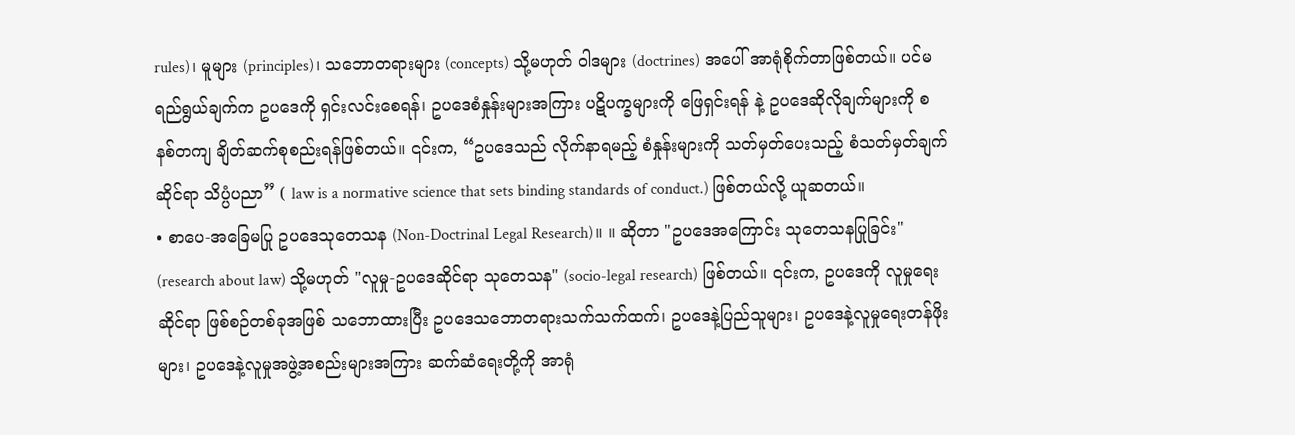rules)၊ မူများ (principles)၊ သဘောတရားများ (concepts) သို့မဟုတ် ဝါဒများ (doctrines) အပေါ် အာရုံစိုက်တာဖြစ်တယ်။ ပင်မရည်ရွယ်ချက်က ဥပဒေကို ရှင်းလင်းစေရန်၊ ဥပဒေစံနှုန်းများအကြား ပဋိပက္ခများကို ဖြေရှင်းရန် နဲ့ ဥပဒေဆိုလိုချက်များကို စနစ်တကျ ချိတ်ဆက်စုစည်းရန်ဖြစ်တယ်။ ၎င်းက, “ဥပဒေသည် လိုက်နာရမည့် စံနှုန်းများကို သတ်မှတ်ပေးသည့် စံသတ်မှတ်ချက်ဆိုင်ရာ သိပ္ပံပညာ” ( law is a normative science that sets binding standards of conduct.) ဖြစ်တယ်လို့ ယူဆတယ်။
• စာပေ-အခြေမပြု ဥပဒေသုတေသန (Non-Doctrinal Legal Research)။ ။ ဆိုတာ "ဥပဒေအကြောင်း သုတေသနပြုခြင်း" (research about law) သို့မဟုတ် "လူမှု-ဥပဒေဆိုင်ရာ သုတေသန" (socio-legal research) ဖြစ်တယ်။ ၎င်းက, ဥပဒေကို လူမှုရေးဆိုင်ရာ ဖြစ်စဉ်တစ်ခုအဖြစ် သဘောထားပြီး ဥပဒေသဘောတရားသက်သက်ထက်၊ ဥပဒေနဲ့ပြည်သူများ၊ ဥပဒေနဲ့လူမှုရေးတန်ဖိုးများ၊ ဥပဒေနဲ့လူမှုအဖွဲ့အစည်းများအကြား ဆက်ဆံရေးတို့ကို အာရုံ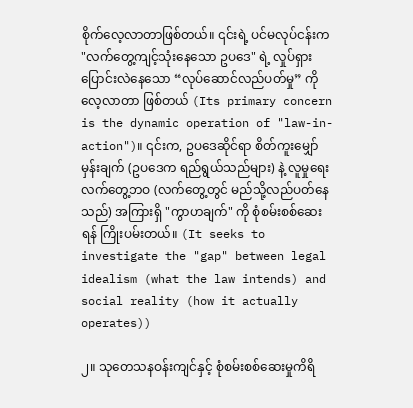စိုက်လေ့လာတာဖြစ်တယ်။ ၎င်းရဲ့ ပင်မလုပ်ငန်းက "လက်တွေ့ကျင့်သုံးနေသော ဥပဒေ" ရဲ့ လှုပ်ရှားပြောင်းလဲနေသော “လုပ်ဆောင်လည်ပတ်မှု” ကို လေ့လာတာ ဖြစ်တယ် (Its primary concern is the dynamic operation of "law-in-action")။ ၎င်းက, ဥပဒေဆိုင်ရာ စိတ်ကူးမျှော်မှန်းချက် (ဥပဒေက ရည်ရွယ်သည်များ) နဲ့ လူမှုရေးလက်တွေ့ဘဝ (လက်တွေ့တွင် မည်သို့လည်ပတ်နေသည်) အကြားရှိ "ကွာဟချက်" ကို စုံစမ်းစစ်ဆေးရန် ကြိုးပမ်းတယ်။ (It seeks to investigate the "gap" between legal idealism (what the law intends) and social reality (how it actually operates))

၂။ သုတေသနဝန်းကျင်နှင့် စုံစမ်းစစ်ဆေးမှုကိရိ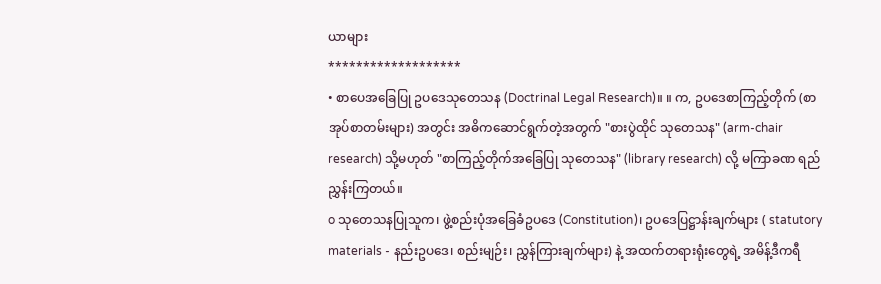ယာများ
*******************
• စာပေအခြေပြု ဥပဒေသုတေသန (Doctrinal Legal Research)။ ။ က, ဥပဒေစာကြည့်တိုက် (စာအုပ်စာတမ်းများ) အတွင်း အဓိကဆောင်ရွက်တဲ့အတွက် "စားပွဲထိုင် သုတေသန" (arm-chair research) သို့မဟုတ် "စာကြည့်တိုက်အခြေပြု သုတေသန" (library research) လို့ မကြာခဏ ရည်ညွှန်းကြတယ်။
o သုတေသနပြုသူက၊ ဖွဲ့စည်းပုံအခြေခံဥပဒေ (Constitution)၊ ဥပဒေပြဋ္ဌာန်းချက်များ ( statutory materials - နည်းဥပဒေ၊ စည်းမျဉ်း၊ ညွှန်ကြားချက်များ) နဲ့ အထက်တရားရုံးတွေရဲ့ အမိန့်ဒီကရီ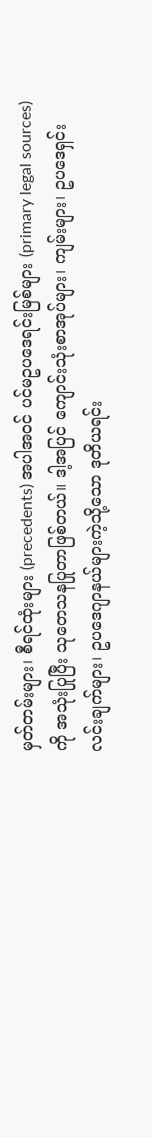မှတ်တမ်းများ၊ စီရင်ထုံးများ (precedents) အပါအဝင် ပင်မဥပဒေရင်းမြစ်များ (primary legal sources) ကို အသုံးပြုပြီး သုတေသနပြုတာဖြစ်တယ်။ ဒါ့အပြင် ကျောင်းသုံးစာအုပ်များ၊ ကျမ်းများ၊ ဥပဒေရှင်းလင်းချက်များ၊ ဥပဒေဂျာနယ်များကဲ့သို့သော ဒုတိယရင်း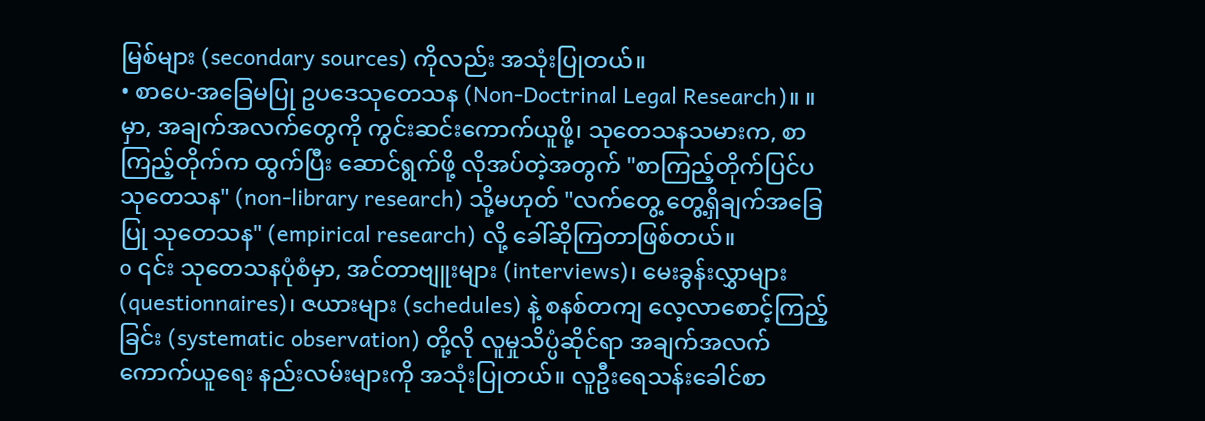မြစ်များ (secondary sources) ကိုလည်း အသုံးပြုတယ်။
• စာပေ-အခြေမပြု ဥပဒေသုတေသန (Non-Doctrinal Legal Research)။ ။ မှာ, အချက်အလက်တွေကို ကွင်းဆင်းကောက်ယူဖို့၊ သုတေသနသမားက, စာကြည့်တိုက်က ထွက်ပြီး ဆောင်ရွက်ဖို့ လိုအပ်တဲ့အတွက် "စာကြည့်တိုက်ပြင်ပ သုတေသန" (non-library research) သို့မဟုတ် "လက်တွေ့ တွေ့ရှိချက်အခြေပြု သုတေသန" (empirical research) လို့ ခေါ်ဆိုကြတာဖြစ်တယ်။
o ၎င်း သုတေသနပုံစံမှာ, အင်တာဗျူးများ (interviews)၊ မေးခွန်းလွှာများ (questionnaires)၊ ဇယားများ (schedules) နဲ့ စနစ်တကျ လေ့လာစောင့်ကြည့်ခြင်း (systematic observation) တို့လို လူမှုသိပ္ပံဆိုင်ရာ အချက်အလက်ကောက်ယူရေး နည်းလမ်းများကို အသုံးပြုတယ်။ လူဦးရေသန်းခေါင်စာ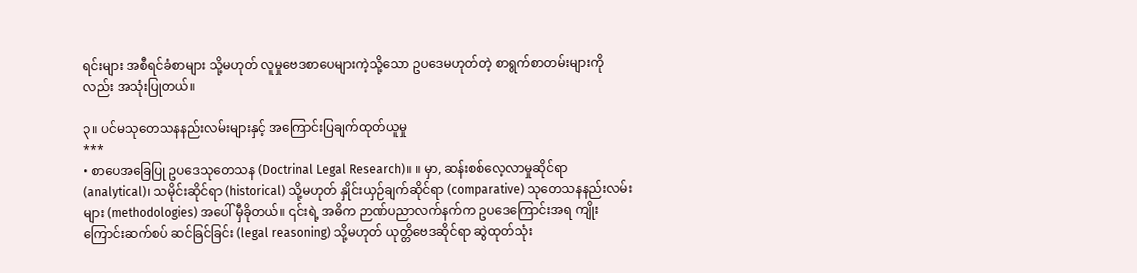ရင်းများ အစီရင်ခံစာများ သို့မဟုတ် လူမှုဗေဒစာပေများကဲ့သို့သော ဥပဒေမဟုတ်တဲ့ စာရွက်စာတမ်းများကိုလည်း အသုံးပြုတယ်။

၃။ ပင်မသုတေသနနည်းလမ်းများနှင့် အကြောင်းပြချက်ထုတ်ယူမှု
***
• စာပေအခြေပြု ဥပဒေသုတေသန (Doctrinal Legal Research)။ ။ မှာ, ဆန်းစစ်လေ့လာမှုဆိုင်ရာ (analytical)၊ သမိုင်းဆိုင်ရာ (historical) သို့မဟုတ် နှိုင်းယှဉ်ချက်ဆိုင်ရာ (comparative) သုတေသနနည်းလမ်းများ (methodologies) အပေါ် မှီခိုတယ်။ ၎င်းရဲ့ အဓိက ဉာဏ်ပညာလက်နက်က ဥပဒေကြောင်းအရ ကျိုးကြောင်းဆက်စပ် ဆင်ခြင်ခြင်း (legal reasoning) သို့မဟုတ် ယုတ္တိဗေဒဆိုင်ရာ ဆွဲထုတ်သုံး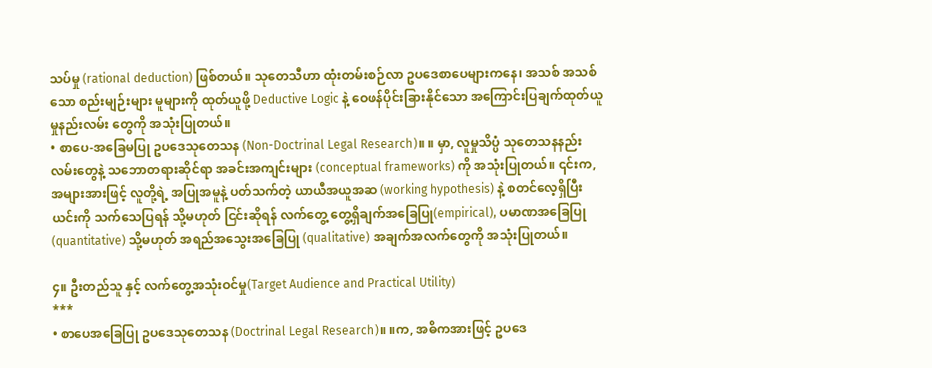သပ်မှု (rational deduction) ဖြစ်တယ်။ သုတေသီဟာ ထုံးတမ်းစဉ်လာ ဥပဒေစာပေများကနေ၊ အသစ် အသစ်သော စည်းမျဉ်းများ မူများကို ထုတ်ယူဖို့ Deductive Logic နဲ့ ဝေဖန်ပိုင်းခြားနိုင်သော အကြောင်းပြချက်ထုတ်ယူမှုနည်းလမ်း တွေကို အသုံးပြုတယ်။
• စာပေ-အခြေမပြု ဥပဒေသုတေသန (Non-Doctrinal Legal Research)။ ။ မှာ, လူမှုသိပ္ပံ သုတေသနနည်းလမ်းတွေနဲ့ သဘောတရားဆိုင်ရာ အခင်းအကျင်းများ (conceptual frameworks) ကို အသုံးပြုတယ်။ ၎င်းက, အများအားဖြင့် လူတို့ရဲ့ အပြုအမူနဲ့ ပတ်သက်တဲ့ ယာယီအယူအဆ (working hypothesis) နဲ့ စတင်လေ့ရှိပြီး ယင်းကို သက်သေပြရန် သို့မဟုတ် ငြင်းဆိုရန် လက်တွေ့ တွေ့ရှိချက်အခြေပြု(empirical), ပမာဏအခြေပြု (quantitative) သို့မဟုတ် အရည်အသွေးအခြေပြု (qualitative) အချက်အလက်တွေကို အသုံးပြုတယ်။

၄။ ဦးတည်သူ နှင့် လက်တွေ့အသုံးဝင်မှု(Target Audience and Practical Utility)
***
• စာပေအခြေပြု ဥပဒေသုတေသန (Doctrinal Legal Research)။ ။က, အဓိကအားဖြင့် ဥပဒေ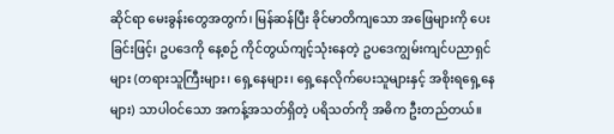ဆိုင်ရာ မေးခွန်းတွေအတွက်၊ မြန်ဆန်ပြီး ခိုင်မာတိကျသော အဖြေများကို ပေးခြင်းဖြင့်၊ ဥပဒေကို နေ့စဉ် ကိုင်တွယ်ကျင့်သုံးနေတဲ့ ဥပဒေကျွမ်းကျင်ပညာရှင်များ (တရားသူကြီးများ၊ ရှေ့နေများ၊ ရှေ့နေလိုက်ပေးသူများနှင့် အစိုးရရှေ့နေများ) သာပါဝင်သော အကန့်အသတ်ရှိတဲ့ ပရိသတ်ကို အဓိက ဦးတည်တယ်။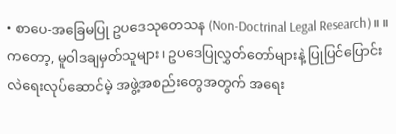• စာပေ-အခြေမပြု ဥပဒေသုတေသန (Non-Doctrinal Legal Research)။ ။ ကတော့, မူဝါဒချမှတ်သူများ၊ ဥပဒေပြုလွှတ်တော်များနဲ့ ပြုပြင်ပြောင်းလဲရေးလုပ်ဆောင်မဲ့ အဖွဲ့အစည်းတွေအတွက် အရေး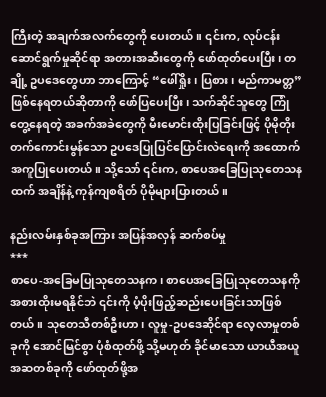ကြီးတဲ့ အချက်အလက်တွေကို ပေးတယ်။ ၎င်းက, လုပ်ငန်းဆောင်ရွက်မှုဆိုင်ရာ အတားအဆီးတွေကို ဖော်ထုတ်ပေးပြီး၊ တချို့ ဥပဒေတွေဟာ ဘာကြောင့် “ဖေါ်ရှိုး၊ ပြစား၊ မည်ကာမတ္တ” ဖြစ်နေရတယ်ဆိုတာကို ဖော်ပြပေးပြီး၊ သက်ဆိုင်သူတွေ ကြုံတွေ့နေရတဲ့ အခက်အခဲတွေကို မီးမောင်းထိုးပြခြင်းဖြင့် ပိုမိုတိုးတက်ကောင်းမွန်သော ဥပဒေပြုပြင်ပြောင်းလဲရေးကို အထောက်အကူပြုပေးတယ်။ သို့သော် ၎င်းက, စာပေအခြေပြုသုတေသနထက် အချိန်နဲ့ ကုန်ကျစရိတ် ပိုမိုများပြားတယ်။

နည်းလမ်းနှစ်ခုအကြား အပြန်အလှန် ဆက်စပ်မှု
***
စာပေ-အခြေမပြုသုတေသနက၊ စာပေအခြေပြုသုတေသနကို အစားထိုးမရနိုင်ဘဲ ၎င်းကို ပံ့ပိုးဖြည့်ဆည်းပေးခြင်းသာဖြစ်တယ်။ သုတေသီတစ်ဦးဟာ၊ လူမှု-ဥပဒေဆိုင်ရာ လေ့လာမှုတစ်ခုကို အောင်မြင်စွာ ပုံစံထုတ်ဖို့ သို့မဟုတ် ခိုင်မာသော ယာယီအယူအဆတစ်ခုကို ဖော်ထုတ်ဖို့အ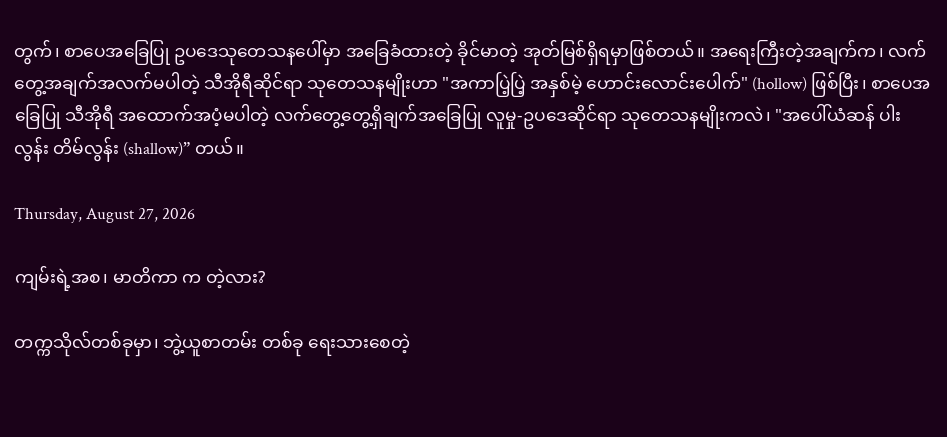တွက်၊ စာပေအခြေပြု ဥပဒေသုတေသနပေါ်မှာ အခြေခံထားတဲ့ ခိုင်မာတဲ့ အုတ်မြစ်ရှိရမှာဖြစ်တယ်။ အရေးကြီးတဲ့အချက်က၊ လက်တွေ့အချက်အလက်မပါတဲ့ သီအိုရီဆိုင်ရာ သုတေသနမျိုးဟာ "အကာပြဲ့ပြဲ့ အနှစ်မဲ့ ဟောင်းလောင်းပေါက်" (hollow) ဖြစ်ပြီး၊ စာပေအခြေပြု သီအိုရီ အထောက်အပံ့မပါတဲ့ လက်တွေ့တွေ့ရှိချက်အခြေပြု လူမှု-ဥပဒေဆိုင်ရာ သုတေသနမျိုးကလဲ၊ "အပေါ်ယံဆန် ပါးလွန်း တိမ်လွန်း (shallow)” တယ်။

Thursday, August 27, 2026

ကျမ်းရဲ့အစ၊ မာတိကာ က တဲ့လား?

တက္ကသိုလ်တစ်ခုမှာ၊ ဘွဲ့ယူစာတမ်း တစ်ခု ရေးသားစေတဲ့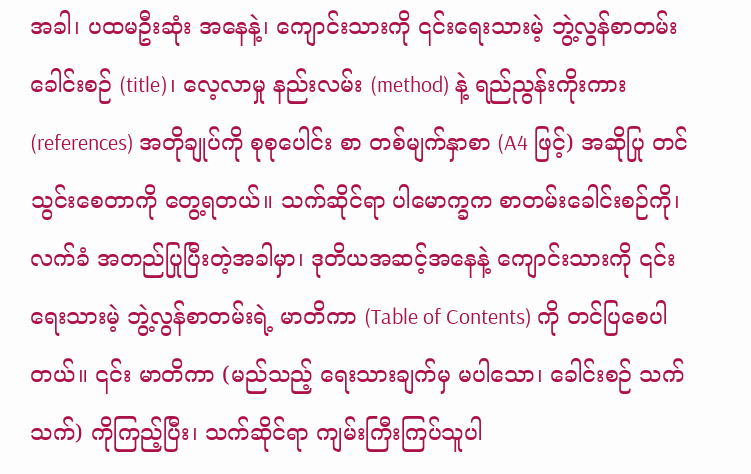အခါ၊ ပထမဦးဆုံး အနေနဲ့၊ ကျောင်းသားကို ၎င်းရေးသားမဲ့ ဘွဲ့လွန်စာတမ်း ခေါင်းစဉ် (title)၊ လေ့လာမှု နည်းလမ်း (method) နဲ့ ရည်ညွန်းကိုးကား (references) အတိုချုပ်ကို စုစုပေါင်း စာ တစ်မျက်နှာစာ (A4 ဖြင့်) အဆိုပြု တင်သွင်းစေတာကို တွေ့ရတယ်။ သက်ဆိုင်ရာ ပါမောက္ခက စာတမ်းခေါင်းစဉ်ကို၊ လက်ခံ အတည်ပြုပြီးတဲ့အခါမှာ၊ ဒုတိယအဆင့်အနေနဲ့ ကျောင်းသားကို ၎င်းရေးသားမဲ့ ဘွဲ့လွန်စာတမ်းရဲ့ မာတိကာ (Table of Contents) ကို တင်ပြစေပါတယ်။ ၎င်း မာတိကာ (မည်သည့် ရေးသားချက်မှ မပါသော၊ ခေါင်းစဉ် သက်သက်) ကိုကြည့်ပြီး၊ သက်ဆိုင်ရာ ကျမ်းကြီးကြပ်သူပါ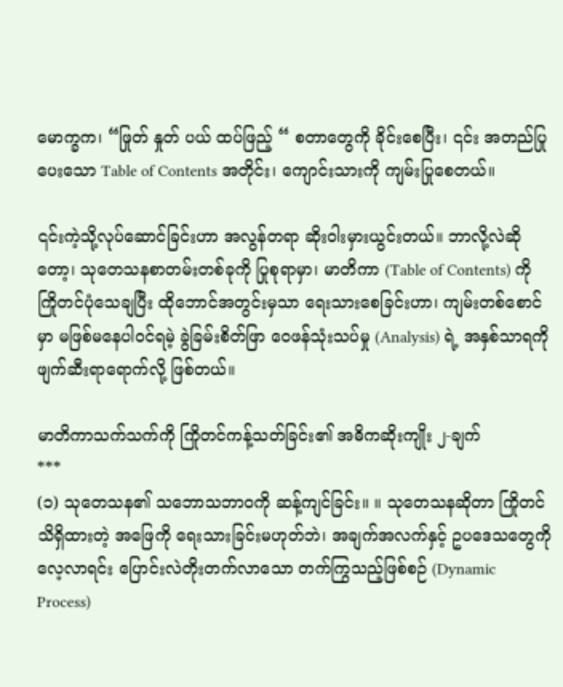မောက္ခက၊ “ဖြုတ် နှုတ် ပယ် ထပ်ဖြည့် “ စတာတွေကို ခိုင်းစေပြီး၊ ၎င်း အတည်ပြုပေးသော Table of Contents အတိုင်း၊ ကျောင်းသားကို ကျမ်းပြုစေတယ်။

၎င်းကဲ့သို့လုပ်ဆောင်ခြင်းဟာ အလွန်တရာ ဆိုးဝါးမှားယွင်းတယ်။ ဘာလို့လဲဆိုတော့၊ သုတေသနစာတမ်းတစ်ခုကို ပြုစုရာမှာ၊ မာတိကာ (Table of Contents) ကို ကြိုတင်ပုံသေချပြီး ထိုဘောင်အတွင်းမှသာ ရေးသားစေခြင်းဟာ၊ ကျမ်းတစ်စောင်မှာ မဖြစ်မနေပါဝင်ရမဲ့ ခွဲခြမ်းစိတ်ဖြာ ဝေဖန်သုံးသပ်မှု (Analysis) ရဲ့ အနှစ်သာရကို ဖျက်ဆီးရာရောက်လို့ ဖြစ်တယ်။

မာတိကာသက်သက်ကို ကြိုတင်ကန့်သတ်ခြင်း၏ အဓိကဆိုးကျိုး ၂-ချက်
***
(၁) သုတေသန၏ သဘောသဘာဝကို ဆန့်ကျင်ခြင်း။ ။ သုတေသနဆိုတာ ကြိုတင်သိရှိထားတဲ့ အဖြေကို ရေးသားခြင်းမဟုတ်ဘဲ၊ အချက်အလက်နှင့် ဥပဒေသတွေကို လေ့လာရင်း ပြောင်းလဲတိုးတက်လာသော တက်ကြွသည့်ဖြစ်စဉ် (Dynamic Process)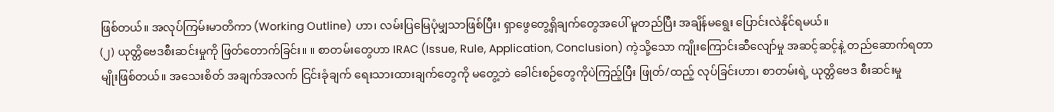ဖြစ်တယ်။ အလုပ်ကြမ်းမာတိကာ (Working Outline) ဟာ၊ လမ်းပြမြေပုံမျှသာဖြစ်ပြီး၊ ရှာဖွေတွေ့ရှိချက်တွေအပေါ် မူတည်ပြီး အချိန်မရွေး ပြောင်းလဲနိုင်ရမယ်။
(၂) ယုတ္တိဗေဒစီးဆင်းမှုကို ဖြတ်တောက်ခြင်း။ ။ စာတမ်းတွေဟာ IRAC (Issue, Rule, Application, Conclusion) ကဲ့သို့သော ကျိုးကြောင်းဆီလျော်မှု အဆင့်ဆင့်နဲ့ တည်ဆောက်ရတာမျိုးဖြစ်တယ်။ အသေးစိတ် အချက်အလက် ငြင်းခုံချက် ရေးသားထားချက်တွေကို မတွေ့ဘဲ ခေါင်းစဉ်တွေကိုပဲကြည့်ပြီး ဖြုတ်/ထည့် လုပ်ခြင်းဟာ၊ စာတမ်းရဲ့ ယုတ္တိဗေဒ စီးဆင်းမှု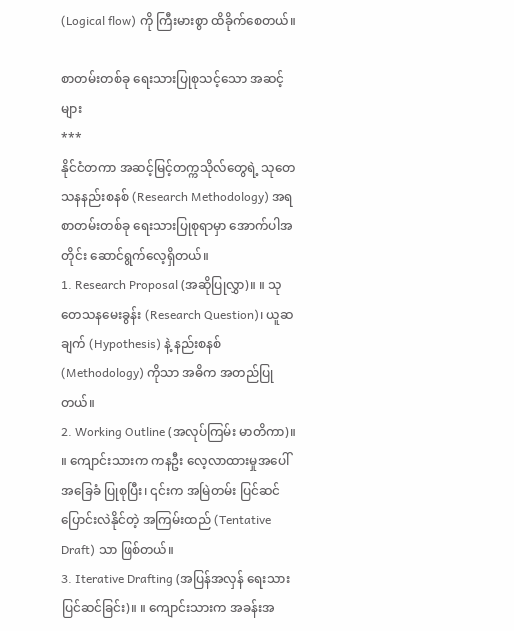(Logical flow) ကို ကြီးမားစွာ ထိခိုက်စေတယ်။

စာတမ်းတစ်ခု ရေးသားပြုစုသင့်သော အဆင့်များ
***
နိုင်ငံတကာ အဆင့်မြင့်တက္ကသိုလ်တွေရဲ့ သုတေသနနည်းစနစ် (Research Methodology) အရ စာတမ်းတစ်ခု ရေးသားပြုစုရာမှာ အောက်ပါအတိုင်း ဆောင်ရွက်လေ့ရှိတယ်။
1. Research Proposal (အဆိုပြုလွှာ)။ ။ သုတေသနမေးခွန်း (Research Question)၊ ယူဆချက် (Hypothesis) နဲ့ နည်းစနစ် (Methodology) ကိုသာ အဓိက အတည်ပြုတယ်။
2. Working Outline (အလုပ်ကြမ်း မာတိကာ)။ ။ ကျောင်းသားက ကနဦး လေ့လာထားမှုအပေါ် အခြေခံ ပြုစုပြီး၊ ၎င်းက အမြဲတမ်း ပြင်ဆင်ပြောင်းလဲနိုင်တဲ့ အကြမ်းထည် (Tentative Draft) သာ ဖြစ်တယ်။
3. Iterative Drafting (အပြန်အလှန် ရေးသားပြင်ဆင်ခြင်း)။ ။ ကျောင်းသားက အခန်းအ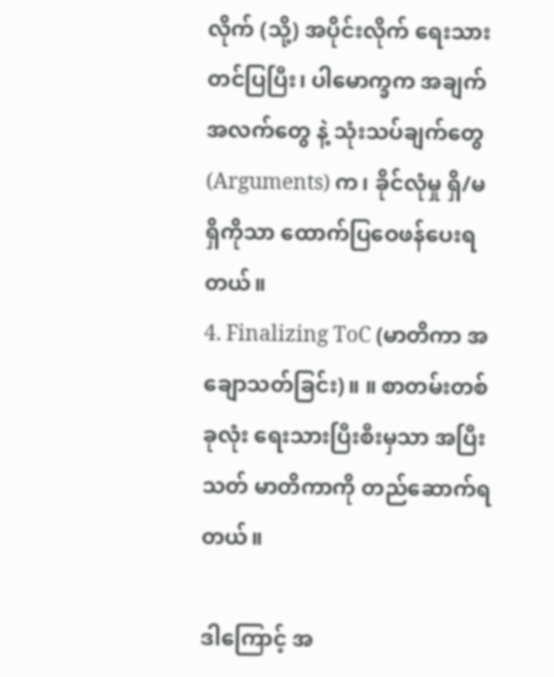လိုက် (သို့) အပိုင်းလိုက် ရေးသားတင်ပြပြီး၊ ပါမောက္ခက အချက်အလက်တွေ နဲ့ သုံးသပ်ချက်တွေ (Arguments) က၊ ခိုင်လုံမှု ရှိ/မရှိကိုသာ ထောက်ပြဝေဖန်ပေးရတယ်။
4. Finalizing ToC (မာတိကာ အချောသတ်ခြင်း)။ ။ စာတမ်းတစ်ခုလုံး ရေးသားပြီးစီးမှသာ အပြီးသတ် မာတိကာကို တည်ဆောက်ရတယ်။

ဒါကြောင့် အ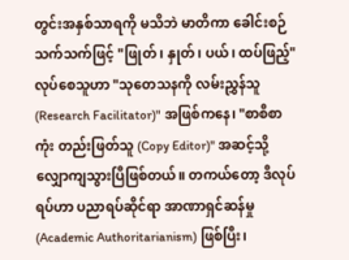တွင်းအနှစ်သာရကို မသိဘဲ မာတိကာ ခေါင်းစဉ်သက်သက်ဖြင့် "ဖြုတ်၊ နှုတ်၊ ပယ်၊ ထပ်ဖြည့်" လုပ်စေသူဟာ "သုတေသနကို လမ်းညွှန်သူ (Research Facilitator)" အဖြစ်ကနေ၊ "စာစီစာကုံး တည်းဖြတ်သူ (Copy Editor)" အဆင့်သို့ လျှောကျသွားပြီဖြစ်တယ်။ တကယ်တော့ ဒီလုပ်ရပ်ဟာ ပညာရပ်ဆိုင်ရာ အာဏာရှင်ဆန်မှု (Academic Authoritarianism) ဖြစ်ပြီး၊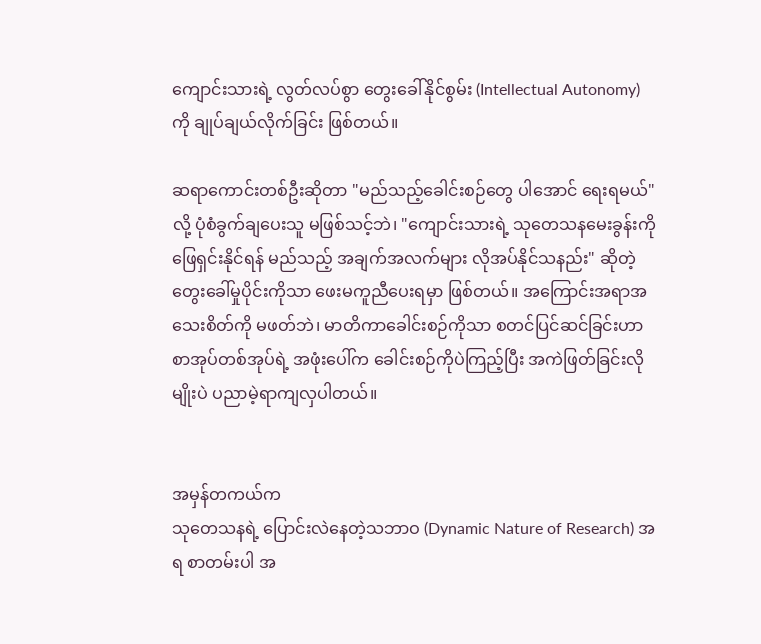ကျောင်းသားရဲ့ လွတ်လပ်စွာ တွေးခေါ်နိုင်စွမ်း (Intellectual Autonomy) ကို ချုပ်ချယ်လိုက်ခြင်း ဖြစ်တယ်။

ဆရာကောင်းတစ်ဦးဆိုတာ "မည်သည့်ခေါင်းစဉ်တွေ ပါအောင် ရေးရမယ်" လို့ ပုံစံခွက်ချပေးသူ မဖြစ်သင့်ဘဲ၊ "ကျောင်းသားရဲ့ သုတေသနမေးခွန်းကို ဖြေရှင်းနိုင်ရန် မည်သည့် အချက်အလက်များ လိုအပ်နိုင်သနည်း" ဆိုတဲ့ တွေးခေါ်မှုပိုင်းကိုသာ ဖေးမကူညီပေးရမှာ ဖြစ်တယ်။ အကြောင်းအရာအသေးစိတ်ကို မဖတ်ဘဲ၊ မာတိကာခေါင်းစဉ်ကိုသာ စတင်ပြင်ဆင်ခြင်းဟာ စာအုပ်တစ်အုပ်ရဲ့ အဖုံးပေါ်က ခေါင်းစဉ်ကိုပဲကြည့်ပြီး အကဲဖြတ်ခြင်းလိုမျိုးပဲ ပညာမဲ့ရာကျလှပါတယ်။


အမှန်တကယ်က
သုတေသနရဲ့ ပြောင်းလဲနေတဲ့သဘာဝ (Dynamic Nature of Research) အရ စာတမ်းပါ အ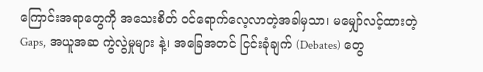ကြောင်းအရာတွေကို အသေးစိတ် ဝင်ရောက်လေ့လာတဲ့အခါမှသာ၊ မမျှော်လင့်ထားတဲ့ Gaps, အယူအဆ ကွဲလွဲမှုများ နဲ့၊ အခြေအတင် ငြင်းခုံချက် (Debates) တွေ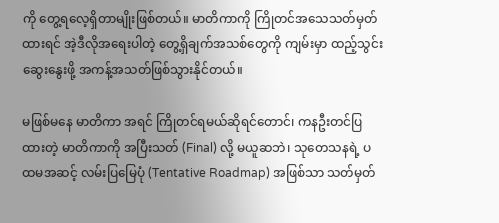ကို တွေ့ရလေ့ရှိတာမျိုးဖြစ်တယ်။ မာတိကာကို ကြိုတင်အသေသတ်မှတ်ထားရင် အဲ့ဒီလိုအရေးပါတဲ့ တွေ့ရှိချက်အသစ်တွေကို ကျမ်းမှာ ထည့်သွင်းဆွေးနွေးဖို့ အကန့်အသတ်ဖြစ်သွားနိုင်တယ်။

မဖြစ်မနေ မာတိကာ အရင် ကြိုတင်ရမယ်ဆိုရင်တောင်၊ ကနဦးတင်ပြထားတဲ့ မာတိကာကို အပြီးသတ် (Final) လို့ မယူဆဘဲ၊ သုတေသနရဲ့ ပထမအဆင့် လမ်းပြမြေပုံ (Tentative Roadmap) အဖြစ်သာ သတ်မှတ်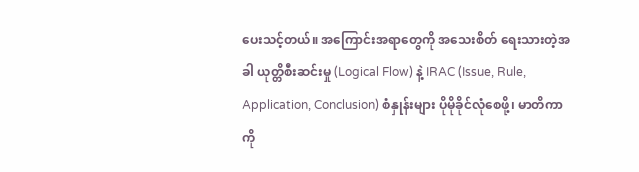ပေးသင့်တယ်။ အကြောင်းအရာတွေကို အသေးစိတ် ရေးသားတဲ့အခါ ယုတ္တိစီးဆင်းမှု (Logical Flow) နဲ့ IRAC (Issue, Rule, Application, Conclusion) စံနှုန်းများ ပိုမိုခိုင်လုံစေဖို့၊ မာတိကာကို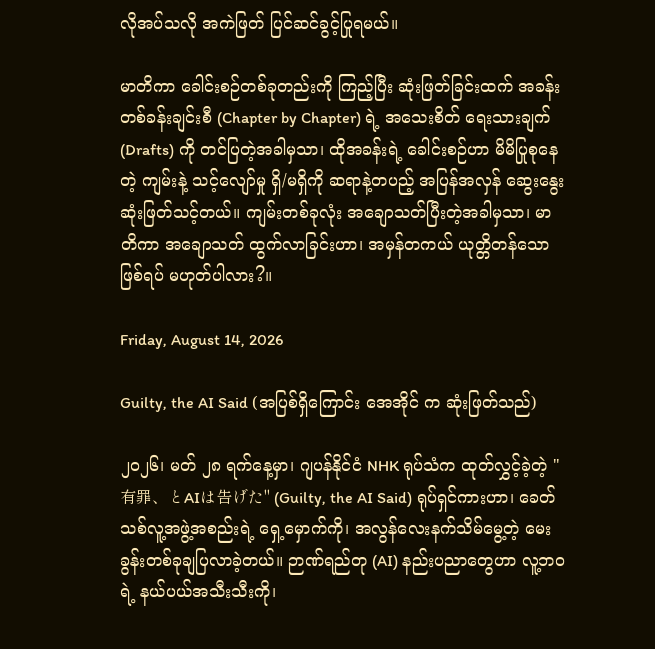လိုအပ်သလို အကဲဖြတ် ပြင်ဆင်ခွင့်ပြုရမယ်။

မာတိကာ ခေါင်းစဉ်တစ်ခုတည်းကို ကြည့်ပြီး ဆုံးဖြတ်ခြင်းထက် အခန်းတစ်ခန်းချင်းစီ (Chapter by Chapter) ရဲ့ အသေးစိတ် ရေးသားချက် (Drafts) ကို တင်ပြတဲ့အခါမှသာ၊ ထိုအခန်းရဲ့ ခေါင်းစဉ်ဟာ မိမိပြုစုနေတဲ့ ကျမ်းနဲ့ သင့်လျော်မှု ရှိ/မရှိကို ဆရာနဲ့တပည့် အပြန်အလှန် ဆွေးနွေးဆုံးဖြတ်သင့်တယ်။ ကျမ်းတစ်ခုလုံး အချောသတ်ပြီးတဲ့အခါမှသာ၊ မာတိကာ အချောသတ် ထွက်လာခြင်းဟာ၊ အမှန်တကယ် ယုတ္တိတန်သော ဖြစ်ရပ် မဟုတ်ပါလား?။

Friday, August 14, 2026

Guilty, the AI Said (အပြစ်ရှိကြောင်း အေအိုင် က ဆုံးဖြတ်သည်)

၂၀၂၆၊ မတ် ၂၈ ရက်နေ့မှာ၊ ဂျပန်နိုင်ငံ NHK ရုပ်သံက ထုတ်လွှင့်ခဲ့တဲ့ "有罪、とAIは告げた" (Guilty, the AI Said) ရုပ်ရှင်ကားဟာ၊ ခေတ်သစ်လူ့အဖွဲ့အစည်းရဲ့ ရှေ့မှောက်ကို၊ အလွန်လေးနက်သိမ်မွေ့တဲ့ မေးခွန်းတစ်ခုချပြလာခဲ့တယ်။ ဉာဏ်ရည်တု (AI) နည်းပညာတွေဟာ လူ့ဘဝရဲ့ နယ်ပယ်အသီးသီးကို၊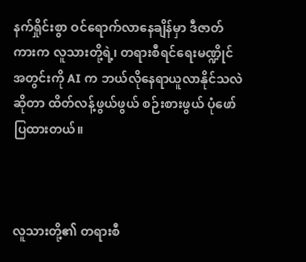နက်ရှိုင်းစွာ ဝင်ရောက်လာနေချိန်မှာ ဒီဇာတ်ကားက လူသားတို့ရဲ့၊ တရားစီရင်ရေးမဏ္ဍိုင်အတွင်းကို AI က ဘယ်လိုနေရာယူလာနိုင်သလဲဆိုတာ ထိတ်လန့်ဖွယ်ဖွယ် စဉ်းစားဖွယ် ပုံဖော်ပြထားတယ်။



လူသားတို့၏ တရားစီ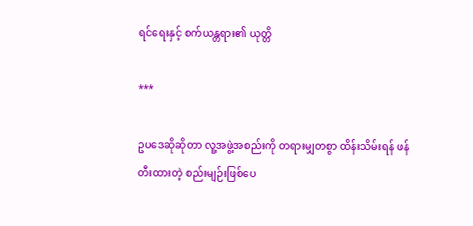ရင်ရေးနှင့် စက်ယန္တရား၏ ယုတ္တိ

***

ဥပဒေဆိုဆိုတာ လူ့အဖွဲ့အစည်းကို တရားမျှတစွာ ထိန်းသိမ်းရန် ဖန်တီးထားတဲ့ စည်းမျဉ်းဖြစ်ပေ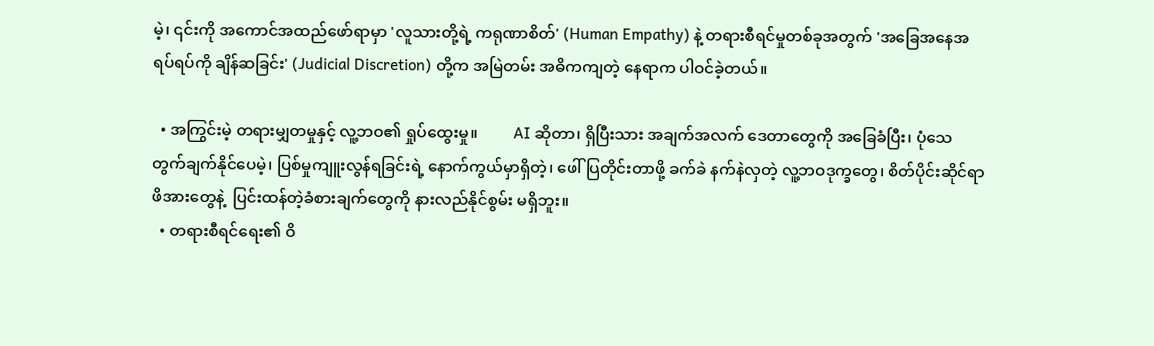မဲ့၊ ၎င်းကို အကောင်အထည်ဖော်ရာမှာ 'လူသားတို့ရဲ့ ကရုဏာစိတ်' (Human Empathy) နဲ့ တရားစီရင်မှုတစ်ခုအတွက် 'အခြေအနေအရပ်ရပ်ကို ချိန်ဆခြင်း' (Judicial Discretion) တို့က အမြဲတမ်း အဓိကကျတဲ့ နေရာက ပါဝင်ခဲ့တယ်။

  • အကြွင်းမဲ့ တရားမျှတမှုနှင့် လူ့ဘဝ၏ ရှုပ်ထွေးမှု။         AI ဆိုတာ၊ ရှိပြီးသား အချက်အလက် ဒေတာတွေကို အခြေခံပြီး၊ ပုံသေ တွက်ချက်နိုင်ပေမဲ့၊ ပြစ်မှုကျူးလွန်ရခြင်းရဲ့ နောက်ကွယ်မှာရှိတဲ့၊ ဖေါ်ပြတိုင်းတာဖို့ ခက်ခဲ နက်နဲလှတဲ့ လူ့ဘဝဒုက္ခတွေ၊ စိတ်ပိုင်းဆိုင်ရာ ဖိအားတွေနဲ့  ပြင်းထန်တဲ့ခံစားချက်တွေကို နားလည်နိုင်စွမ်း မရှိဘူး။
  • တရားစီရင်ရေး၏ ဝိ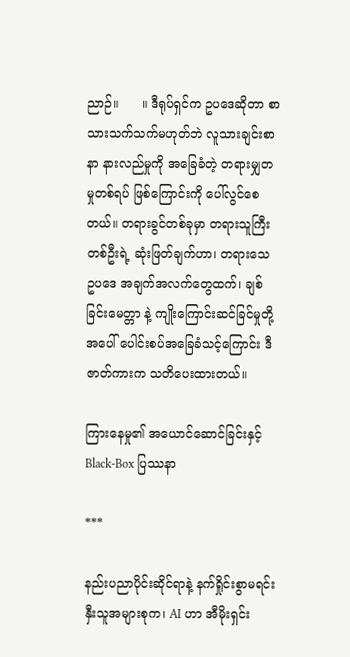ညာဉ်။      ။ ဒီရုပ်ရှင်က ဥပဒေဆိုတာ စာသားသက်သက်မဟုတ်ဘဲ လူသားချင်းစာနာ နားလည်မှုကို အခြေခံတဲ့ တရားမျှတမှုတစ်ရပ် ဖြစ်ကြောင်းကို ပေါ်လွင်စေတယ်။ တရားခွင်တစ်ခုမှာ တရားသူကြီးတစ်ဦးရဲ့ ဆုံးဖြတ်ချက်ဟာ၊ တရားသေ ဥပဒေ အချက်အလက်တွေထက်၊ ချစ်ခြင်းမေတ္တာ နဲ့ ကျိုးကြောင်းဆင်ခြင်မှုတို့ အပေါ် ပေါင်းစပ်အခြေခံသင့်ကြောင်း ဒီဇာတ်ကားက သတိပေးထားတယ်။

ကြားနေမှု၏ အယောင်ဆောင်ခြင်းနှင့် Black-Box ပြဿနာ

***

နည်းပညာပိုင်းဆိုင်ရာနဲ့ နက်ရှိုင်းစွာမရင်းနှီးသူအများစုက၊ AI ဟာ အီမိုးရှင်း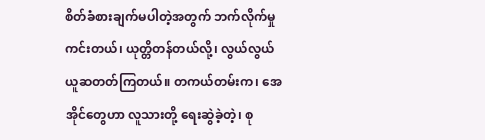စိတ်ခံစားချက်မပါတဲ့အတွက် ဘက်လိုက်မှုကင်းတယ်၊ ယုတ္တိတန်တယ်လို့၊ လွယ်လွယ်ယူဆတတ်ကြတယ်။ တကယ်တမ်းက၊ အေအိုင်တွေဟာ လူသားတို့ ရေးဆွဲခဲ့တဲ့၊ စု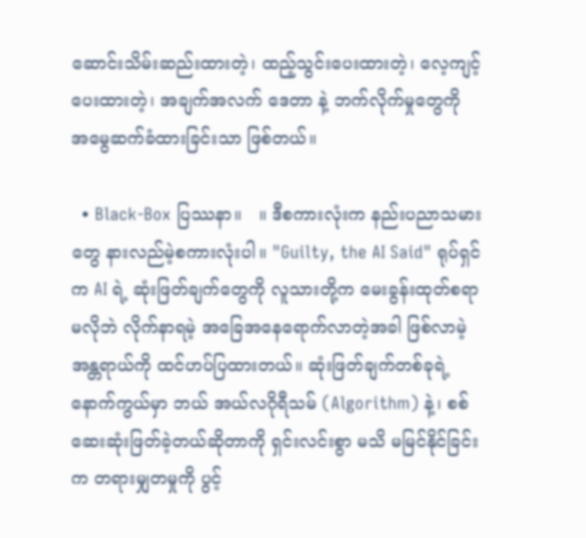ဆောင်းသိမ်းဆည်းထားတဲ့၊ ထည့်သွင်းပေးထားတဲ့၊ လေ့ကျင့်ပေးထားတဲ့၊ အချက်အလက် ဒေတာ နဲ့ ဘက်လိုက်မှုတွေကို အမွေဆက်ခံထားခြင်းသာ ဖြစ်တယ်။

  • Black-Box ပြဿနာ။   ။ ဒီစကားလုံးက နည်းပညာသမားတွေ နားလည်မဲ့စကားလုံးပါ။ "Guilty, the AI Said" ရုပ်ရှင်က AI ရဲ့ ဆုံးဖြတ်ချက်တွေကို လူသားတို့က မေးခွန်းထုတ်စရာမလိုဘဲ လိုက်နာရမဲ့ အခြေအနေရောက်လာတဲ့အခါ ဖြစ်လာမဲ့အန္တရာယ်ကို ထင်ဟပ်ပြထားတယ်။ ဆုံးဖြတ်ချက်တစ်ခုရဲ့ နောက်ကွယ်မှာ ဘယ် အယ်လဂိုရီသမ် (Algorithm) နဲ့၊ စစ်ဆေးဆုံးဖြတ်ခဲ့တယ်ဆိုတာကို ရှင်းလင်းစွာ မသိ မမြင်နိုင်ခြင်းက တရားမျှတမှုကို ပွင့်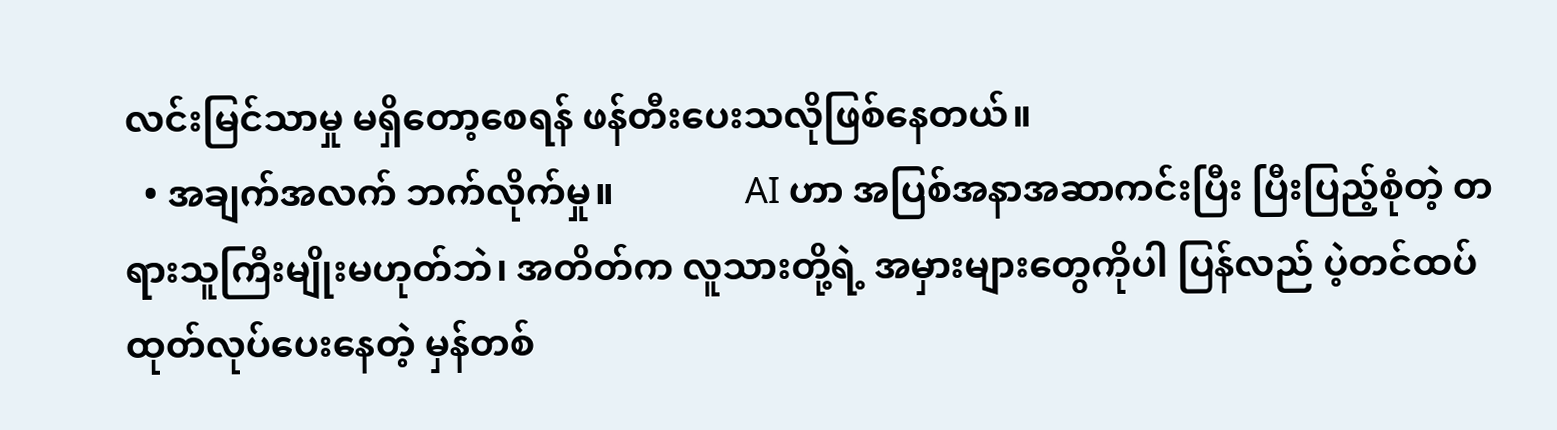လင်းမြင်သာမှု မရှိတော့စေရန် ဖန်တီးပေးသလိုဖြစ်နေတယ်။
  • အချက်အလက် ဘက်လိုက်မှု။              AI ဟာ အပြစ်အနာအဆာကင်းပြီး ပြီးပြည့်စုံတဲ့ တရားသူကြီးမျိုးမဟုတ်ဘဲ၊ အတိတ်က လူသားတို့ရဲ့ အမှားများတွေကိုပါ ပြန်လည် ပဲ့တင်ထပ်ထုတ်လုပ်ပေးနေတဲ့ မှန်တစ်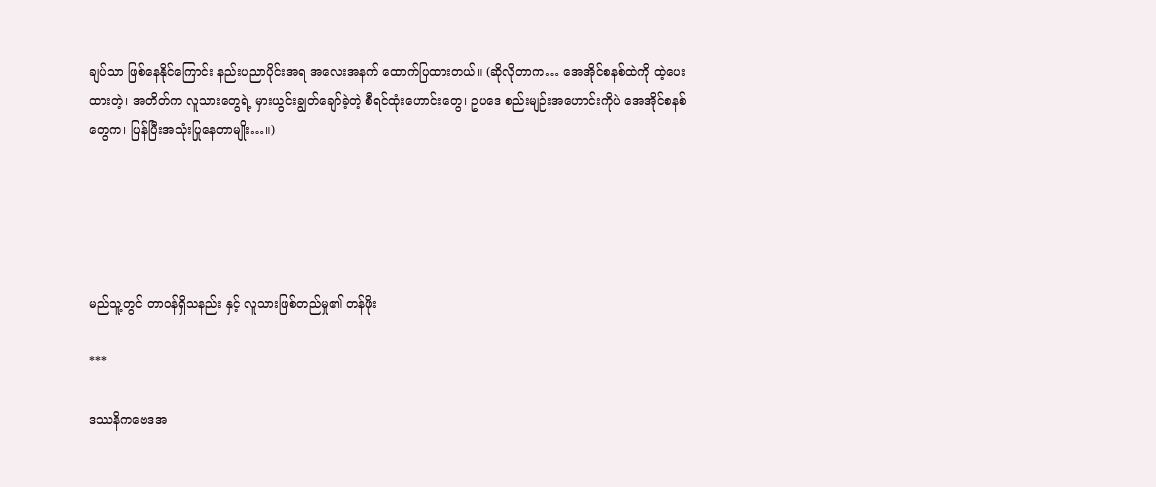ချပ်သာ ဖြစ်နေနိုင်ကြောင်း နည်းပညာပိုင်းအရ အလေးအနက် ထောက်ပြထားတယ်။ (ဆိုလိုတာက… အေအိုင်စနစ်ထဲကို ထဲ့ပေးထားတဲ့၊ အတိတ်က လူသားတွေရဲ့ မှားယွင်းချွတ်ချော်ခဲ့တဲ့ စီရင်ထုံးဟောင်းတွေ၊ ဥပဒေ စည်းမျဉ်းအဟောင်းကိုပဲ အေအိုင်စနစ်တွေက၊ ပြန်ပြီးအသုံးပြုနေတာမျိုး…။)





မည်သူ့တွင် တာဝန်ရှိသနည်း နှင့် လူသားဖြစ်တည်မှု၏ တန်ဖိုး

***

ဒဿနိကဗေဒအ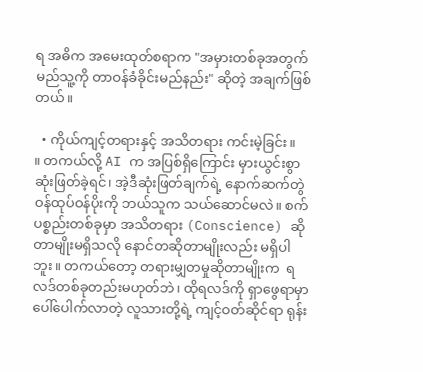ရ အဓိက အမေးထုတ်စရာက "အမှားတစ်ခုအတွက် မည်သူ့ကို တာဝန်ခံခိုင်းမည်နည်း" ဆိုတဲ့ အချက်ဖြစ်တယ်။

  • ကိုယ်ကျင့်တရားနှင့် အသိတရား ကင်းမဲ့ခြင်း။               ။ တကယ်လို့ AI က အပြစ်ရှိကြောင်း မှားယွင်းစွာ ဆုံးဖြတ်ခဲ့ရင်၊ အဲ့ဒီဆုံးဖြတ်ချက်ရဲ့ နောက်ဆက်တွဲ ဝန်ထုပ်ဝန်ပိုးကို ဘယ်သူက သယ်ဆောင်မလဲ။ စက်ပစ္စည်းတစ်ခုမှာ အသိတရား (Conscience) ဆိုတာမျိုးမရှိသလို နောင်တဆိုတာမျိုးလည်း မရှိပါဘူး။ တကယ်တော့ တရားမျှတမှုဆိုတာမျိုးက  ရလဒ်တစ်ခုတည်းမဟုတ်ဘဲ၊ ထိုရလဒ်ကို ရှာဖွေရာမှာ ပေါ်ပေါက်လာတဲ့ လူသားတို့ရဲ့ ကျင့်ဝတ်ဆိုင်ရာ ရုန်း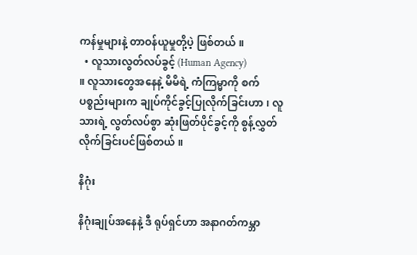ကန်မှုများနဲ့ တာဝန်ယူမှုတို့ပဲ့ ဖြစ်တယ်။
  • လူသားလွတ်လပ်ခွင့် (Human Agency)                     ။ လူသားတွေအနေနဲ့ မိမိရဲ့ ကံကြမ္မာကို စက်ပစ္စည်းများက ချုပ်ကိုင်ခွင့်ပြုလိုက်ခြင်းဟာ၊ လူသားရဲ့ လွတ်လပ်စွာ ဆုံးဖြတ်ပိုင်ခွင့်ကို စွန့်လွှတ်လိုက်ခြင်းပင်ဖြစ်တယ်။

နိဂုံး

နိဂုံးချုပ်အနေနဲ့ ဒီ ရုပ်ရှင်ဟာ အနာဂတ်ကမ္ဘာ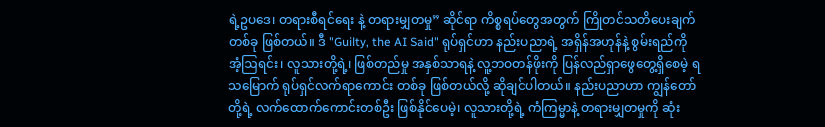ရဲ့ဥပဒေ၊ တရားစီရင်ရေး နဲ့ တရားမျှတမှု” ဆိုင်ရာ ကိစ္စရပ်တွေအတွက် ကြိုတင်သတိပေးချက်တစ်ခု ဖြစ်တယ်။ ဒီ "Guilty, the AI Said" ရုပ်ရှင်ဟာ နည်းပညာရဲ့ အရှိန်အဟုန်နဲ့ စွမ်းရည်ကို အံ့ဩရင်း၊ လူသားတို့ရဲ့၊ ဖြစ်တည်မှု အနှစ်သာရနဲ့ လူ့ဘဝတန်ဖိုးကို ပြန်လည်ရှာဖွေတွေ့ရှိစေမဲ့ ရသမြောက် ရုပ်ရှင်လက်ရာကောင်း တစ်ခု ဖြစ်တယ်လို့ ဆိုချင်ပါတယ်။ နည်းပညာဟာ ကျွန်တော်တို့ရဲ့ လက်ထောက်ကောင်းတစ်ဦး ဖြစ်နိုင်ပေမဲ့၊ လူသားတို့ရဲ့ ကံကြမ္မာနဲ့ တရားမျှတမှုကို ဆုံး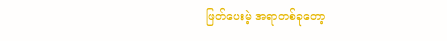ဖြတ်ပေးမဲ့ အရာတစ်ခုတော့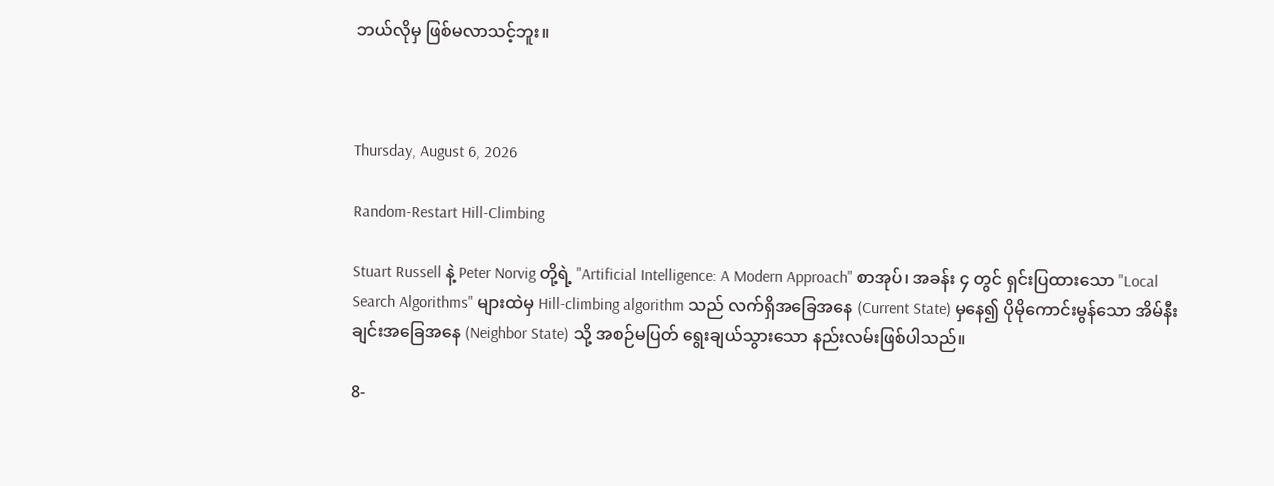ဘယ်လိုမှ ဖြစ်မလာသင့်ဘူး။



Thursday, August 6, 2026

Random-Restart Hill-Climbing

Stuart Russell နဲ့ Peter Norvig တို့ရဲ့ "Artificial Intelligence: A Modern Approach" စာအုပ်၊ အခန်း ၄ တွင် ရှင်းပြထားသော "Local Search Algorithms" များထဲမှ Hill-climbing algorithm သည် လက်ရှိအခြေအနေ (Current State) မှနေ၍ ပိုမိုကောင်းမွန်သော အိမ်နီးချင်းအခြေအနေ (Neighbor State) သို့ အစဉ်မပြတ် ရွေးချယ်သွားသော နည်းလမ်းဖြစ်ပါသည်။

8-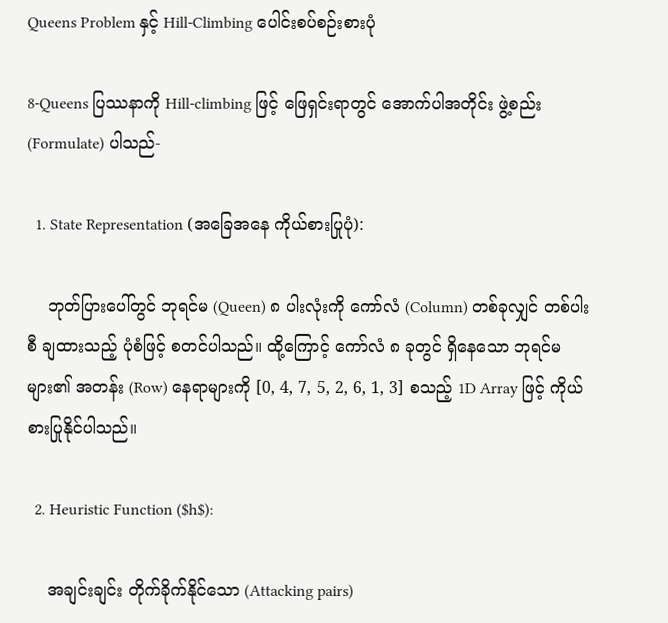Queens Problem နှင့် Hill-Climbing ပေါင်းစပ်စဉ်းစားပုံ

8-Queens ပြဿနာကို Hill-climbing ဖြင့် ဖြေရှင်းရာတွင် အောက်ပါအတိုင်း ဖွဲ့စည်း (Formulate) ပါသည်-

  1. State Representation (အခြေအနေ ကိုယ်စားပြုပုံ):

    ဘုတ်ပြားပေါ်တွင် ဘုရင်မ (Queen) ၈ ပါးလုံးကို ကော်လံ (Column) တစ်ခုလျှင် တစ်ပါးစီ ချထားသည့် ပုံစံဖြင့် စတင်ပါသည်။ ထို့ကြောင့် ကော်လံ ၈ ခုတွင် ရှိနေသော ဘုရင်မများ၏ အတန်း (Row) နေရာများကို [0, 4, 7, 5, 2, 6, 1, 3] စသည့် 1D Array ဖြင့် ကိုယ်စားပြုနိုင်ပါသည်။

  2. Heuristic Function ($h$):

    အချင်းချင်း တိုက်ခိုက်နိုင်သော (Attacking pairs)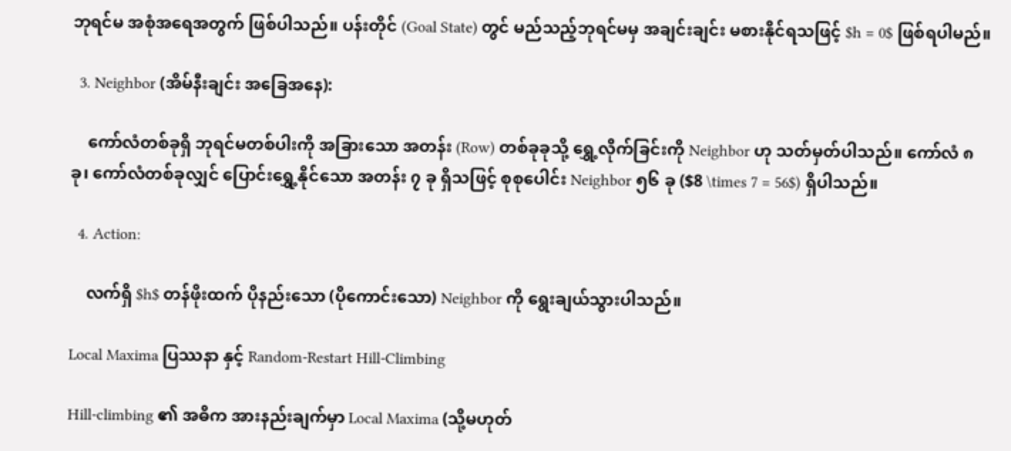ဘုရင်မ အစုံအရေအတွက် ဖြစ်ပါသည်။ ပန်းတိုင် (Goal State) တွင် မည်သည့်ဘုရင်မမှ အချင်းချင်း မစားနိုင်ရသဖြင့် $h = 0$ ဖြစ်ရပါမည်။

  3. Neighbor (အိမ်နီးချင်း အခြေအနေ):

    ကော်လံတစ်ခုရှိ ဘုရင်မတစ်ပါးကို အခြားသော အတန်း (Row) တစ်ခုခုသို့ ရွှေ့လိုက်ခြင်းကို Neighbor ဟု သတ်မှတ်ပါသည်။ ကော်လံ ၈ ခု၊ ကော်လံတစ်ခုလျှင် ပြောင်းရွှေ့နိုင်သော အတန်း ၇ ခု ရှိသဖြင့် စုစုပေါင်း Neighbor ၅၆ ခု ($8 \times 7 = 56$) ရှိပါသည်။

  4. Action:

    လက်ရှိ $h$ တန်ဖိုးထက် ပိုနည်းသော (ပိုကောင်းသော) Neighbor ကို ရွေးချယ်သွားပါသည်။

Local Maxima ပြဿနာ နှင့် Random-Restart Hill-Climbing

Hill-climbing ၏ အဓိက အားနည်းချက်မှာ Local Maxima (သို့မဟုတ်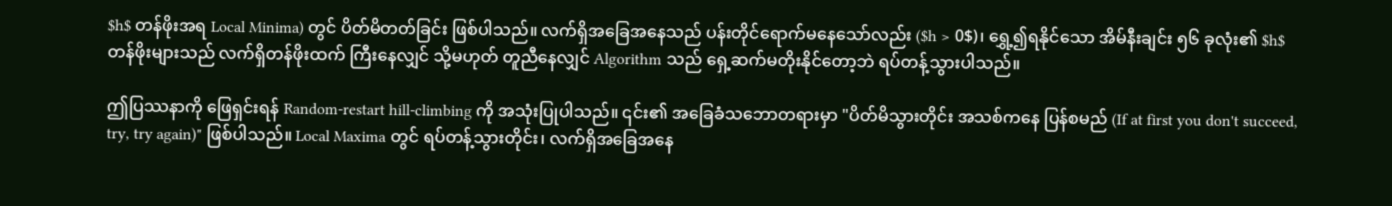$h$ တန်ဖိုးအရ Local Minima) တွင် ပိတ်မိတတ်ခြင်း ဖြစ်ပါသည်။ လက်ရှိအခြေအနေသည် ပန်းတိုင်ရောက်မနေသော်လည်း ($h > 0$)၊ ရွှေ့၍ရနိုင်သော အိမ်နီးချင်း ၅၆ ခုလုံး၏ $h$ တန်ဖိုးများသည် လက်ရှိတန်ဖိုးထက် ကြီးနေလျှင် သို့မဟုတ် တူညီနေလျှင် Algorithm သည် ရှေ့ဆက်မတိုးနိုင်တော့ဘဲ ရပ်တန့်သွားပါသည်။

ဤပြဿနာကို ဖြေရှင်းရန် Random-restart hill-climbing ကို အသုံးပြုပါသည်။ ၎င်း၏ အခြေခံသဘောတရားမှာ "ပိတ်မိသွားတိုင်း အသစ်ကနေ ပြန်စမည် (If at first you don't succeed, try, try again)" ဖြစ်ပါသည်။ Local Maxima တွင် ရပ်တန့်သွားတိုင်း၊ လက်ရှိအခြေအနေ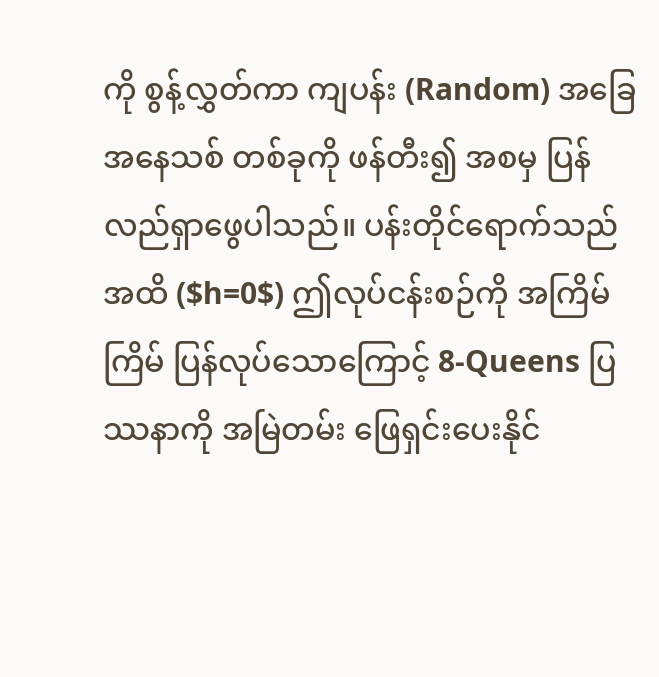ကို စွန့်လွှတ်ကာ ကျပန်း (Random) အခြေအနေသစ် တစ်ခုကို ဖန်တီး၍ အစမှ ပြန်လည်ရှာဖွေပါသည်။ ပန်းတိုင်ရောက်သည်အထိ ($h=0$) ဤလုပ်ငန်းစဉ်ကို အကြိမ်ကြိမ် ပြန်လုပ်သောကြောင့် 8-Queens ပြဿနာကို အမြဲတမ်း ဖြေရှင်းပေးနိုင်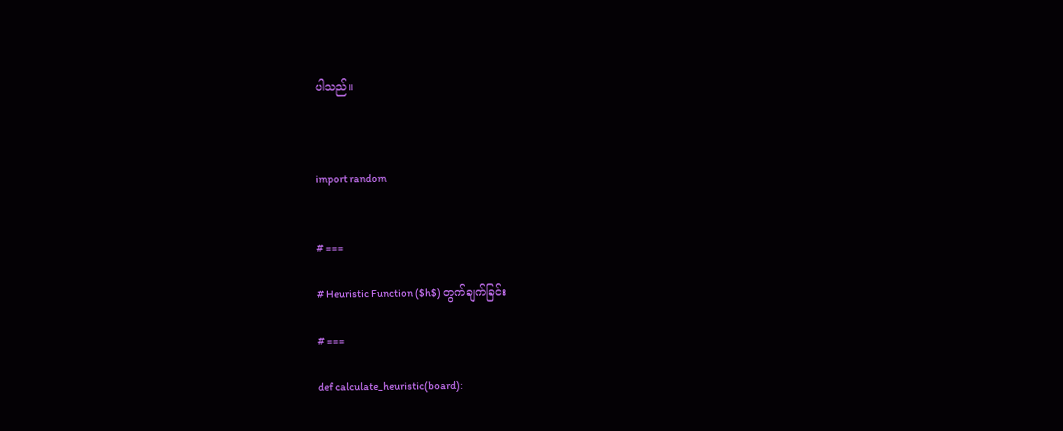ပါသည်။



import random


# ===

# Heuristic Function ($h$) တွက်ချက်ခြင်း

# ===

def calculate_heuristic(board):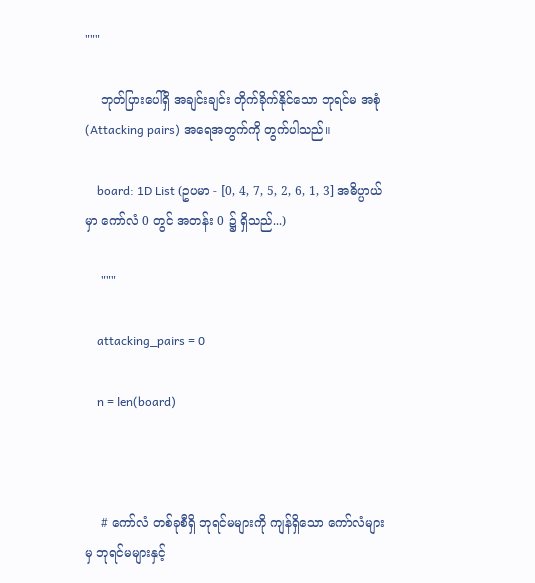"""

    ဘုတ်ပြားပေါ်ရှိ အချင်းချင်း တိုက်ခိုက်နိုင်သော ဘုရင်မ အစုံ (Attacking pairs) အရေအတွက်ကို တွက်ပါသည်။

    board: 1D List (ဥပမာ - [0, 4, 7, 5, 2, 6, 1, 3] အဓိပ္ပာယ်မှာ ကော်လံ 0 တွင် အတန်း 0 ၌ ရှိသည်...)

    """

    attacking_pairs = 0

    n = len(board)



    # ကော်လံ တစ်ခုစီရှိ ဘုရင်မများကို ကျန်ရှိသော ကော်လံများမှ ဘုရင်မများနှင့်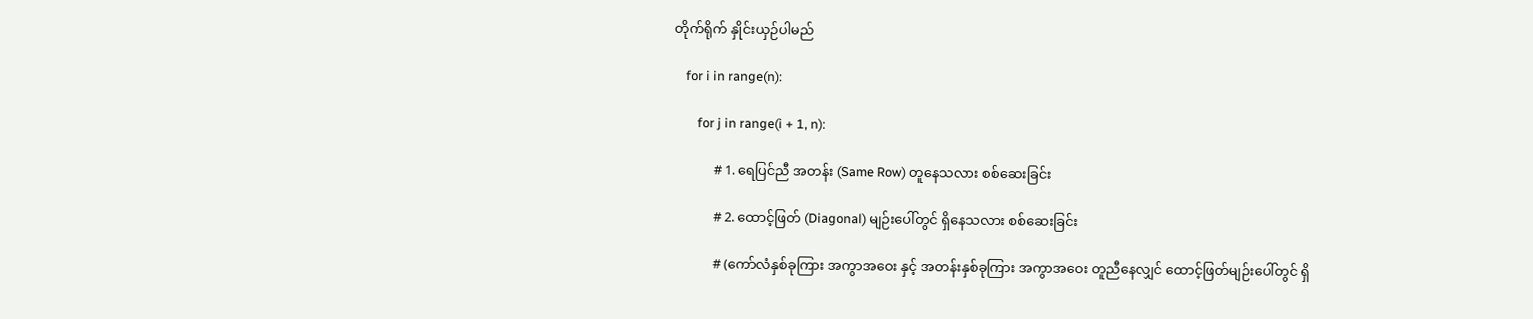တိုက်ရိုက် နှိုင်းယှဉ်ပါမည်

    for i in range(n):

        for j in range(i + 1, n):

            # 1. ရေပြင်ညီ အတန်း (Same Row) တူနေသလား စစ်ဆေးခြင်း

            # 2. ထောင့်ဖြတ် (Diagonal) မျဉ်းပေါ်တွင် ရှိနေသလား စစ်ဆေးခြင်း

            # (ကော်လံနှစ်ခုကြား အကွာအဝေး နှင့် အတန်းနှစ်ခုကြား အကွာအဝေး တူညီနေလျှင် ထောင့်ဖြတ်မျဉ်းပေါ်တွင် ရှိ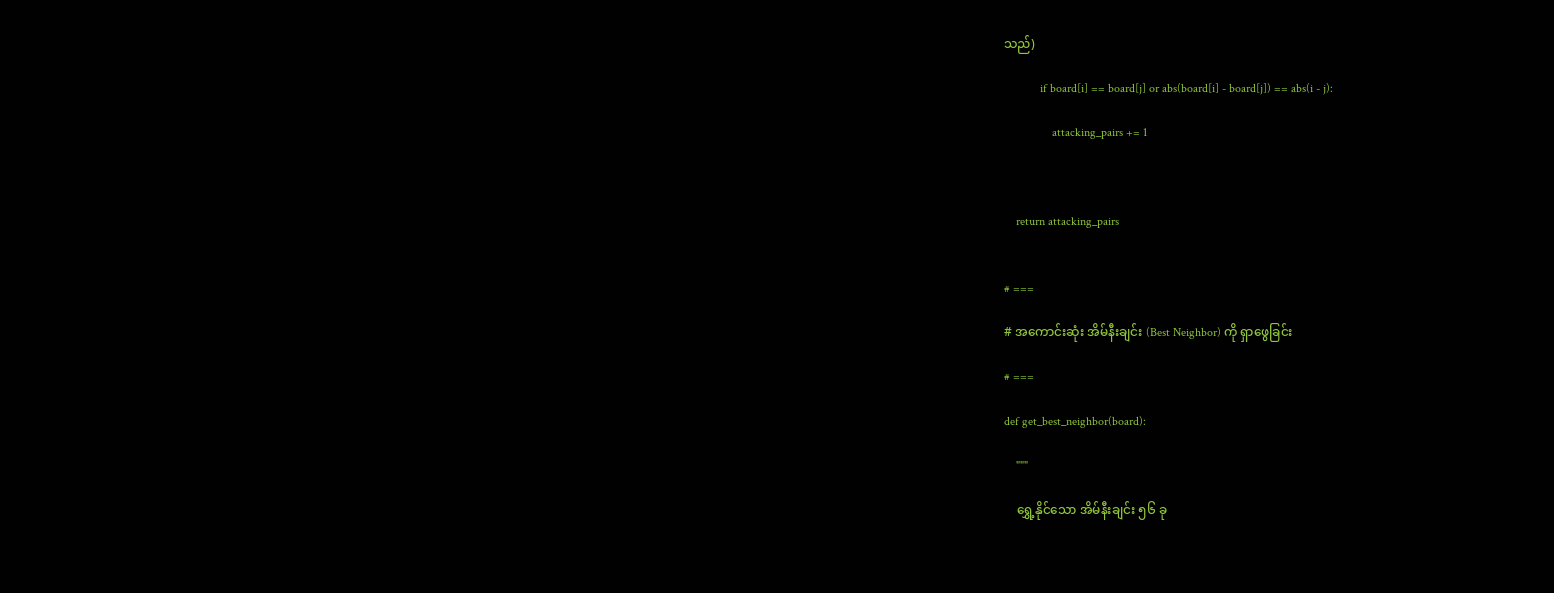သည်)

            if board[i] == board[j] or abs(board[i] - board[j]) == abs(i - j):

                attacking_pairs += 1



    return attacking_pairs


# ===

# အကောင်းဆုံး အိမ်နီးချင်း (Best Neighbor) ကို ရှာဖွေခြင်း

# ===

def get_best_neighbor(board):

    """

    ရွှေ့နိုင်သော အိမ်နီးချင်း ၅၆ ခု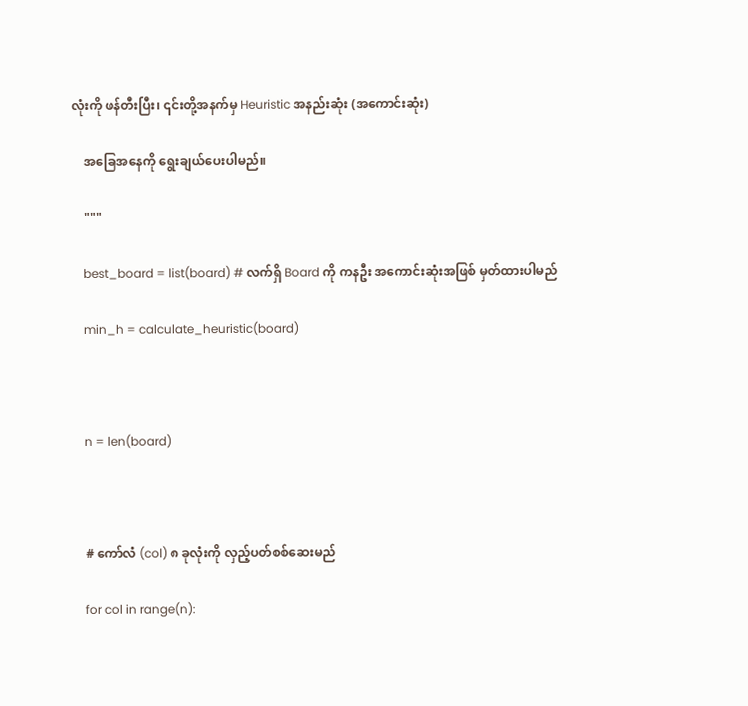လုံးကို ဖန်တီးပြီး၊ ၎င်းတို့အနက်မှ Heuristic အနည်းဆုံး (အကောင်းဆုံး)

    အခြေအနေကို ရွေးချယ်ပေးပါမည်။

    """

    best_board = list(board) # လက်ရှိ Board ကို ကနဦး အကောင်းဆုံးအဖြစ် မှတ်ထားပါမည်

    min_h = calculate_heuristic(board)



    n = len(board)



    # ကော်လံ (col) ၈ ခုလုံးကို လှည့်ပတ်စစ်ဆေးမည်

    for col in range(n):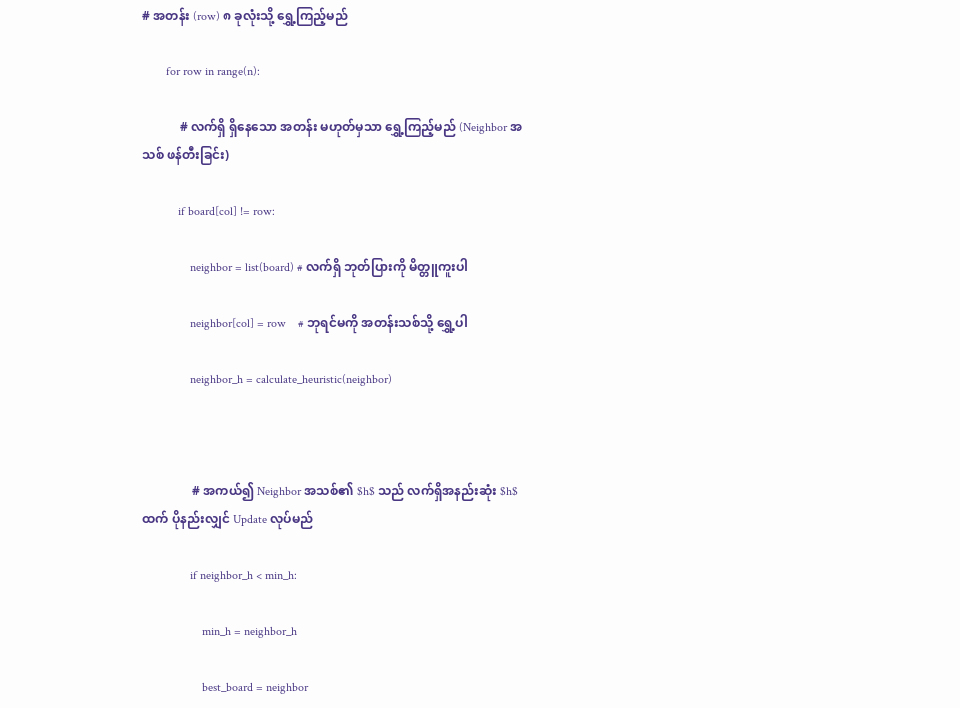# အတန်း (row) ၈ ခုလုံးသို့ ရွှေ့ကြည့်မည်

        for row in range(n):

            # လက်ရှိ ရှိနေသော အတန်း မဟုတ်မှသာ ရွှေ့ကြည့်မည် (Neighbor အသစ် ဖန်တီးခြင်း)

            if board[col] != row:

                neighbor = list(board) # လက်ရှိ ဘုတ်ပြားကို မိတ္တူကူးပါ

                neighbor[col] = row    # ဘုရင်မကို အတန်းသစ်သို့ ရွှေ့ပါ

                neighbor_h = calculate_heuristic(neighbor)



                # အကယ်၍ Neighbor အသစ်၏ $h$ သည် လက်ရှိအနည်းဆုံး $h$ ထက် ပိုနည်းလျှင် Update လုပ်မည်

                if neighbor_h < min_h:

                    min_h = neighbor_h

                    best_board = neighbor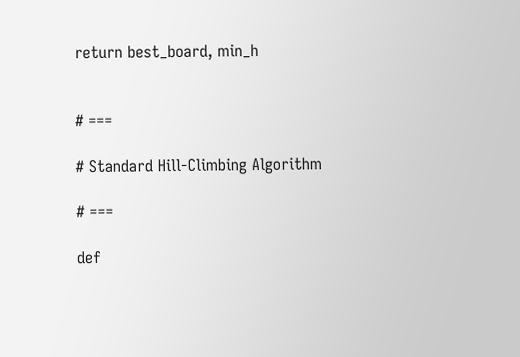return best_board, min_h


# ===

# Standard Hill-Climbing Algorithm

# ===

def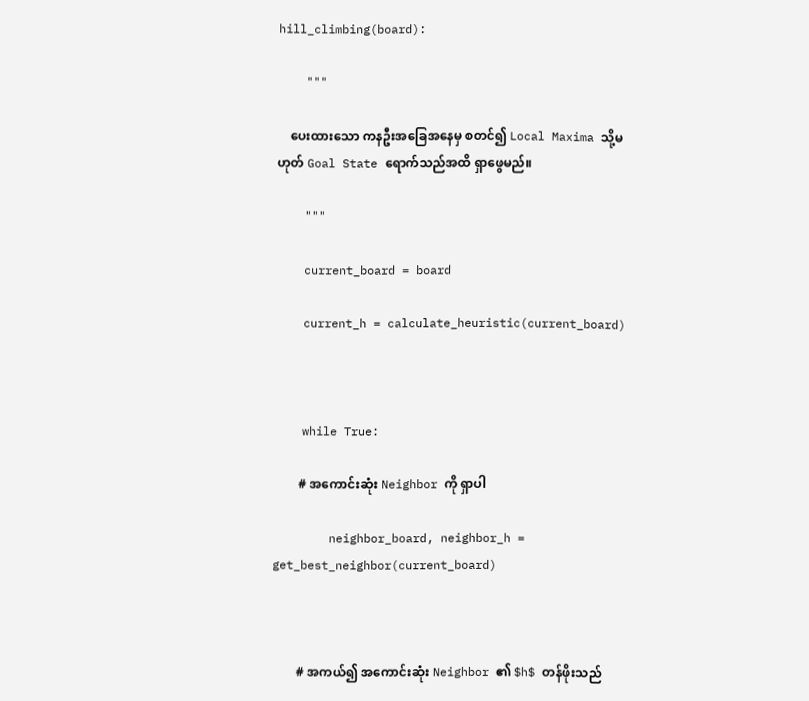hill_climbing(board):

    """

    ပေးထားသော ကနဦးအခြေအနေမှ စတင်၍ Local Maxima သို့မဟုတ် Goal State ရောက်သည်အထိ ရှာဖွေမည်။

    """

    current_board = board

    current_h = calculate_heuristic(current_board)



    while True:

        # အကောင်းဆုံး Neighbor ကို ရှာပါ

        neighbor_board, neighbor_h = get_best_neighbor(current_board)



        # အကယ်၍ အကောင်းဆုံး Neighbor ၏ $h$ တန်ဖိုးသည်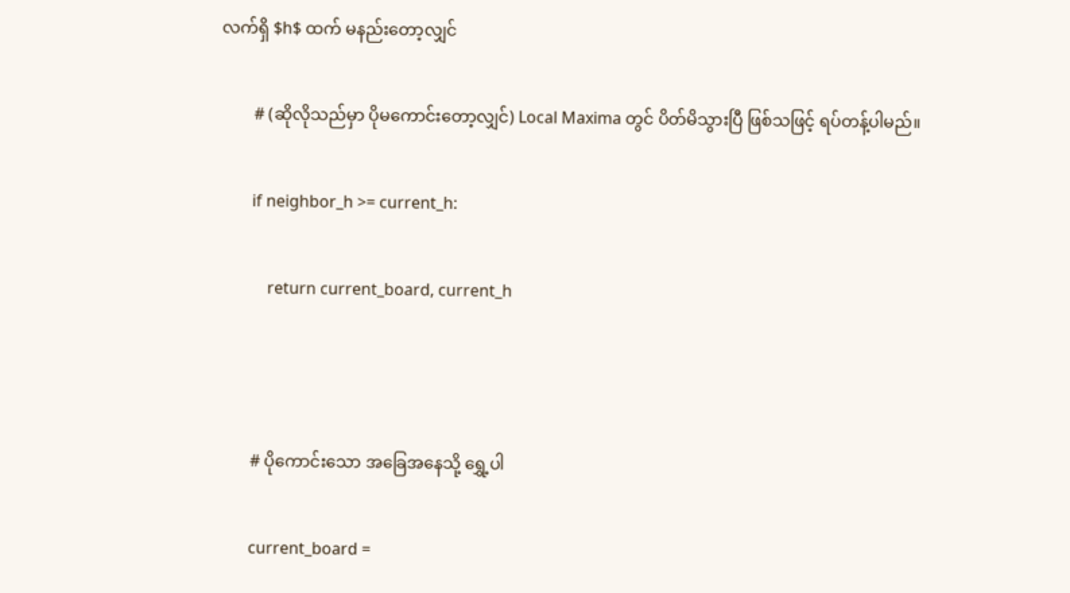လက်ရှိ $h$ ထက် မနည်းတော့လျှင်

        # (ဆိုလိုသည်မှာ ပိုမကောင်းတော့လျှင်) Local Maxima တွင် ပိတ်မိသွားပြီ ဖြစ်သဖြင့် ရပ်တန့်ပါမည်။

        if neighbor_h >= current_h:

            return current_board, current_h



        # ပိုကောင်းသော အခြေအနေသို့ ရွှေ့ပါ

        current_board =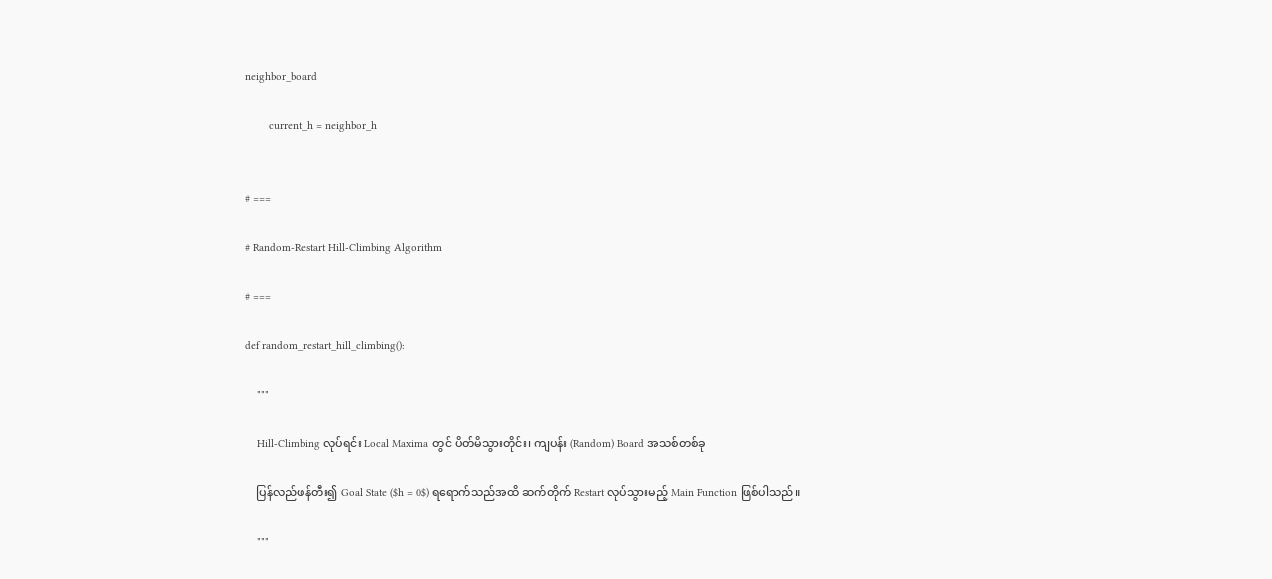neighbor_board

        current_h = neighbor_h


# ===

# Random-Restart Hill-Climbing Algorithm

# ===

def random_restart_hill_climbing():

    """

    Hill-Climbing လုပ်ရင်း Local Maxima တွင် ပိတ်မိသွားတိုင်း၊ ကျပန်း (Random) Board အသစ်တစ်ခု

    ပြန်လည်ဖန်တီး၍ Goal State ($h = 0$) ရရောက်သည်အထိ ဆက်တိုက် Restart လုပ်သွားမည့် Main Function ဖြစ်ပါသည်။

    """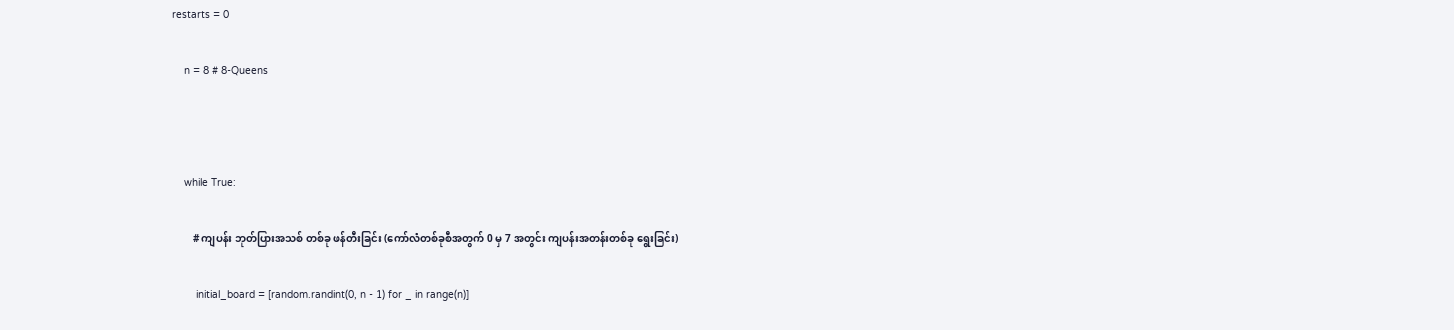restarts = 0

    n = 8 # 8-Queens



    while True:

        # ကျပန်း ဘုတ်ပြားအသစ် တစ်ခု ဖန်တီးခြင်း (ကော်လံတစ်ခုစီအတွက် 0 မှ 7 အတွင်း ကျပန်းအတန်းတစ်ခု ရွေးခြင်း)

        initial_board = [random.randint(0, n - 1) for _ in range(n)]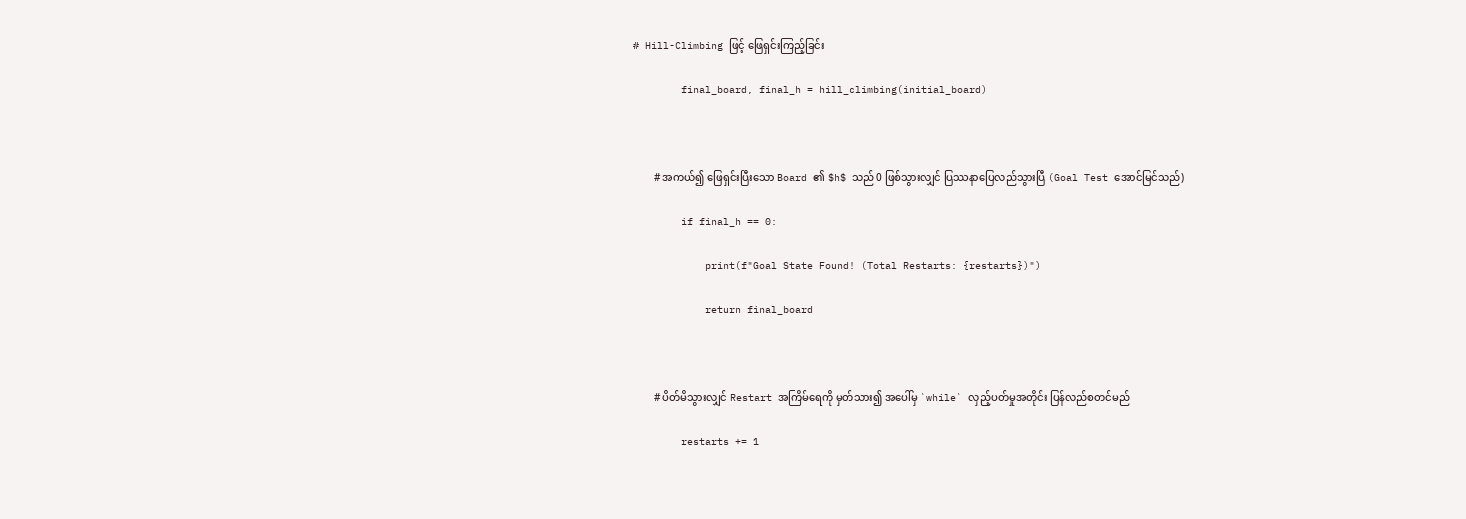# Hill-Climbing ဖြင့် ဖြေရှင်းကြည့်ခြင်း

        final_board, final_h = hill_climbing(initial_board)



        # အကယ်၍ ဖြေရှင်းပြီးသော Board ၏ $h$ သည် 0 ဖြစ်သွားလျှင် ပြဿနာပြေလည်သွားပြီ (Goal Test အောင်မြင်သည်)

        if final_h == 0:

            print(f"Goal State Found! (Total Restarts: {restarts})")

            return final_board



        # ပိတ်မိသွားလျှင် Restart အကြိမ်ရေကို မှတ်သား၍ အပေါ်မှ `while` လှည့်ပတ်မှုအတိုင်း ပြန်လည်စတင်မည်

        restarts += 1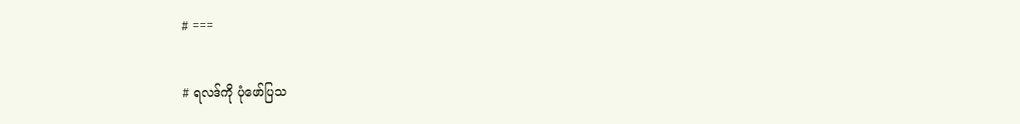# ===

# ရလဒ်ကို ပုံဖော်ပြသ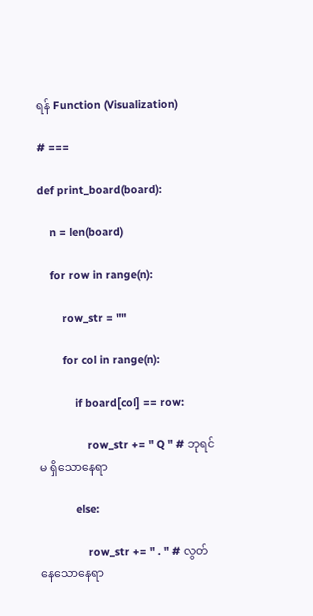ရန် Function (Visualization)

# ===

def print_board(board):

    n = len(board)

    for row in range(n):

        row_str = ""

        for col in range(n):

            if board[col] == row:

                row_str += " Q " # ဘုရင်မ ရှိသောနေရာ

            else:

                row_str += " . " # လွတ်နေသောနေရာ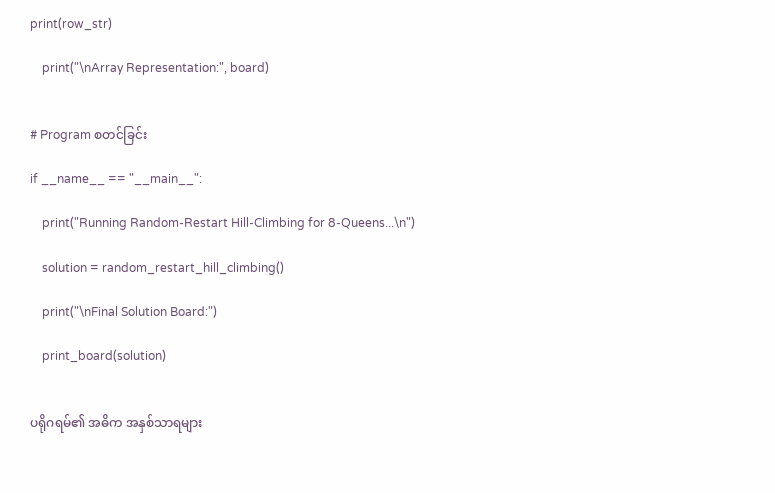print(row_str)

    print("\nArray Representation:", board)


# Program စတင်ခြင်း

if __name__ == "__main__":

    print("Running Random-Restart Hill-Climbing for 8-Queens...\n")

    solution = random_restart_hill_climbing()

    print("\nFinal Solution Board:")

    print_board(solution)


ပရိုဂရမ်၏ အဓိက အနှစ်သာရများ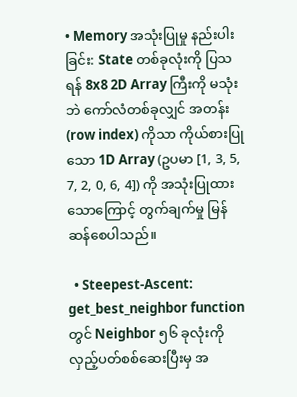• Memory အသုံးပြုမှု နည်းပါးခြင်း: State တစ်ခုလုံးကို ပြသရန် 8x8 2D Array ကြီးကို မသုံးဘဲ ကော်လံတစ်ခုလျှင် အတန်း (row index) ကိုသာ ကိုယ်စားပြုသော 1D Array (ဥပမာ [1, 3, 5, 7, 2, 0, 6, 4]) ကို အသုံးပြုထားသောကြောင့် တွက်ချက်မှု မြန်ဆန်စေပါသည်။

  • Steepest-Ascent: get_best_neighbor function တွင် Neighbor ၅၆ ခုလုံးကို လှည့်ပတ်စစ်ဆေးပြီးမှ အ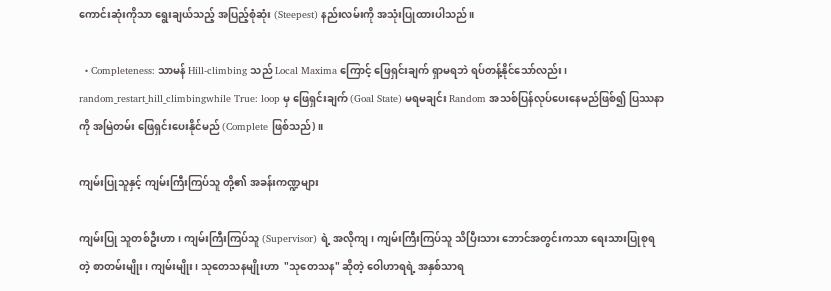ကောင်းဆုံးကိုသာ ရွေးချယ်သည့် အပြည့်စုံဆုံး (Steepest) နည်းလမ်းကို အသုံးပြုထားပါသည်။

  • Completeness: သာမန် Hill-climbing သည် Local Maxima ကြောင့် ဖြေရှင်းချက် ရှာမရဘဲ ရပ်တန့်နိုင်သော်လည်း၊ random_restart_hill_climbingwhile True: loop မှ ဖြေရှင်းချက် (Goal State) မရမချင်း Random အသစ်ပြန်လုပ်ပေးနေမည်ဖြစ်၍ ပြဿနာကို အမြဲတမ်း ဖြေရှင်းပေးနိုင်မည် (Complete ဖြစ်သည်)။

ကျမ်းပြုသူနှင့် ကျမ်းကြီးကြပ်သူ တို့၏ အခန်းကဏ္ဍများ

ကျမ်းပြု သူတစ်ဦးဟာ၊ ကျမ်းကြီးကြပ်သူ (Supervisor) ရဲ့ အလိုကျ၊ ကျမ်းကြီးကြပ်သူ သိပြီးသား ဘောင်အတွင်းကသာ ရေးသားပြုစုရတဲ့ စာတမ်းမျိုး၊ ကျမ်းမျိုး၊ သုတေသနမျိုးဟာ  "သုတေသန" ဆိုတဲ့ ဝေါဟာရရဲ့ အနှစ်သာရ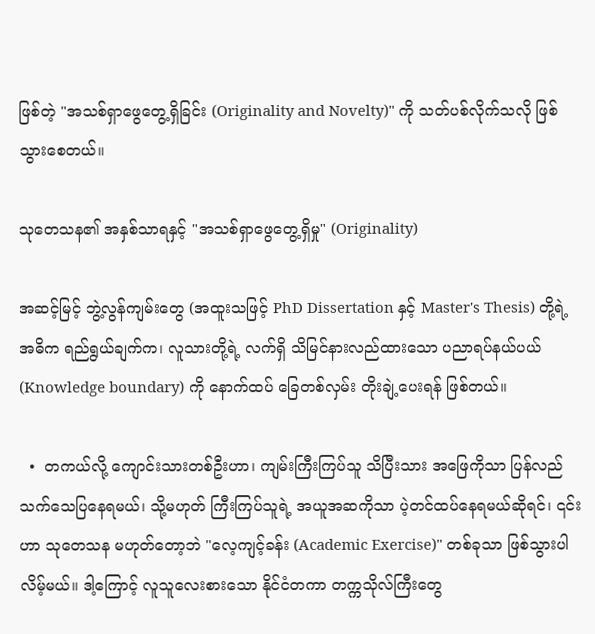ဖြစ်တဲ့ "အသစ်ရှာဖွေတွေ့ရှိခြင်း (Originality and Novelty)" ကို သတ်ပစ်လိုက်သလို ဖြစ်သွားစေတယ်။

သုတေသန၏ အနှစ်သာရနှင့် "အသစ်ရှာဖွေတွေ့ရှိမှု" (Originality)

အဆင့်မြင့် ဘွဲ့လွန်ကျမ်းတွေ (အထူးသဖြင့် PhD Dissertation နှင့် Master's Thesis) တို့ရဲ့ အဓိက ရည်ရွယ်ချက်က၊ လူသားတို့ရဲ့ လက်ရှိ သိမြင်နားလည်ထားသော ပညာရပ်နယ်ပယ် (Knowledge boundary) ကို နောက်ထပ် ခြေတစ်လှမ်း တိုးချဲ့ပေးရန် ဖြစ်တယ်။

  •  တကယ်လို့ ကျောင်းသားတစ်ဦးဟာ၊ ကျမ်းကြီးကြပ်သူ သိပြီးသား အဖြေကိုသာ ပြန်လည်သက်သေပြနေရမယ်၊ သို့မဟုတ် ကြီးကြပ်သူရဲ့ အယူအဆကိုသာ ပဲ့တင်ထပ်နေရမယ်ဆိုရင်၊ ၎င်းဟာ သုတေသန မဟုတ်တော့ဘဲ "လေ့ကျင့်ခန်း (Academic Exercise)" တစ်ခုသာ ဖြစ်သွားပါလိမ့်မယ်။ ဒါ့ကြောင့် လူသူလေးစားသော နိုင်ငံတကာ တက္ကသိုလ်ကြီးတွေ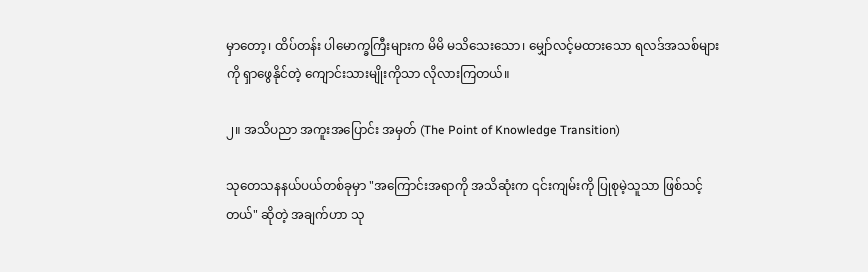မှာတော့၊ ထိပ်တန်း ပါမောက္ခကြီးများက မိမိ မသိသေးသော၊ မျှော်လင့်မထားသော ရလဒ်အသစ်များကို ရှာဖွေနိုင်တဲ့ ကျောင်းသားမျိုးကိုသာ လိုလားကြတယ်။

၂။ အသိပညာ အကူးအပြောင်း အမှတ် (The Point of Knowledge Transition)

သုတေသနနယ်ပယ်တစ်ခုမှာ "အကြောင်းအရာကို အသိဆုံးက ၎င်းကျမ်းကို ပြုစုမဲ့သူသာ ဖြစ်သင့်တယ်" ဆိုတဲ့ အချက်ဟာ သု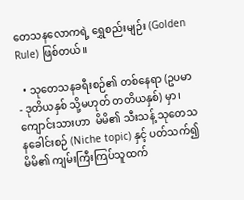တေသနလောကရဲ့ ရွှေစည်းမျဉ်း (Golden Rule) ဖြစ်တယ်။

  • သုတေသနခရီးစဉ်၏ တစ်နေရာ (ဥပမာ - ဒုတိယနှစ် သို့မဟုတ် တတိယနှစ်) မှာ၊ ကျောင်းသားဟာ  မိမိ၏ သီးသန့် သုတေသနခေါင်းစဉ် (Niche topic) နှင့် ပတ်သက်၍ မိမိ၏ ကျမ်းကြီးကြပ်သူထက်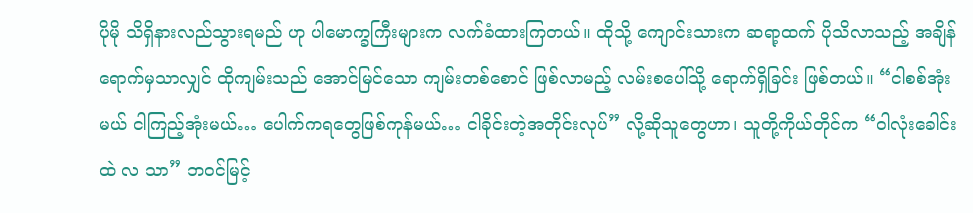ပိုမို သိရှိနားလည်သွားရမည် ဟု ပါမောက္ခကြီးများက လက်ခံထားကြတယ်။ ထိုသို့ ကျောင်းသားက ဆရာ့ထက် ပိုသိလာသည့် အချိန်ရောက်မှသာလျှင် ထိုကျမ်းသည် အောင်မြင်သော ကျမ်းတစ်စောင် ဖြစ်လာမည့် လမ်းစပေါ်သို့ ရောက်ရှိခြင်း ဖြစ်တယ်။ “ငါစစ်အုံးမယ် ငါကြည့်အုံးမယ်… ပေါက်ကရတွေဖြစ်ကုန်မယ်… ငါခိုင်းတဲ့အတိုင်းလုပ်” လို့ဆိုသူတွေဟာ၊ သူတို့ကိုယ်တိုင်က “ဝါလုံးခေါင်းထဲ လ သာ” ဘဝင်မြင့်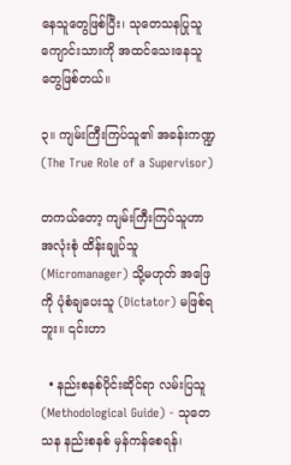နေသူတွေဖြစ်ပြီး၊ သုတေသနပြုသူ ကျောင်းသားကို အထင်သေးနေသူတွေဖြစ်တယ်။

၃။ ကျမ်းကြီးကြပ်သူ၏ အခန်းကဏ္ဍ (The True Role of a Supervisor)

တကယ်တော့ ကျမ်းကြီးကြပ်သူဟာ အလုံးစုံ ထိန်းချုပ်သူ (Micromanager) သို့မဟုတ် အဖြေကို ပုံစံချပေးသူ (Dictator) မဖြစ်ရဘူး။ ၎င်းဟာ

  • နည်းစနစ်ပိုင်းဆိုင်ရာ လမ်းပြသူ (Methodological Guide) - သုတေသန နည်းစနစ် မှန်ကန်စေရန်၊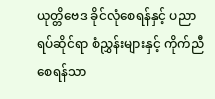ယုတ္တိဗေဒ ခိုင်လုံစေရန်နှင့် ပညာရပ်ဆိုင်ရာ စံညွှန်းများနှင့် ကိုက်ညီစေရန်သာ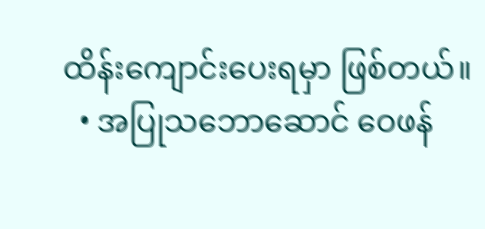ထိန်းကျောင်းပေးရမှာ ဖြစ်တယ်။
  • အပြုသဘောဆောင် ဝေဖန်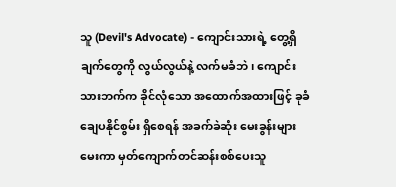သူ (Devil's Advocate) - ကျောင်းသားရဲ့ တွေ့ရှိချက်တွေကို လွယ်လွယ်နဲ့ လက်မခံဘဲ၊ ကျောင်းသားဘက်က ခိုင်လုံသော အထောက်အထားဖြင့် ခုခံချေပနိုင်စွမ်း ရှိစေရန် အခက်ခဲဆုံး မေးခွန်းများ မေးကာ မှတ်ကျောက်တင်ဆန်းစစ်ပေးသူ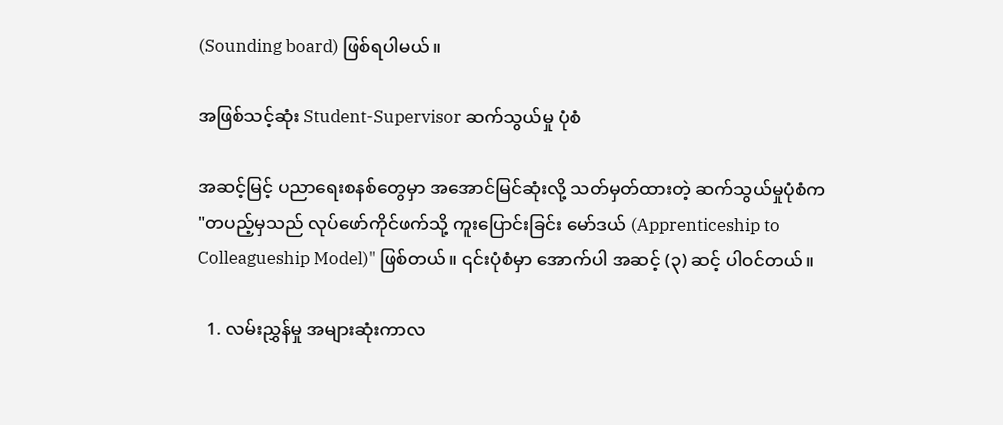(Sounding board) ဖြစ်ရပါမယ်။

အဖြစ်သင့်ဆုံး Student-Supervisor ဆက်သွယ်မှု ပုံစံ

အဆင့်မြင့် ပညာရေးစနစ်တွေမှာ အအောင်မြင်ဆုံးလို့ သတ်မှတ်ထားတဲ့ ဆက်သွယ်မှုပုံစံက "တပည့်မှသည် လုပ်ဖော်ကိုင်ဖက်သို့ ကူးပြောင်းခြင်း မော်ဒယ် (Apprenticeship to Colleagueship Model)" ဖြစ်တယ်။ ၎င်းပုံစံမှာ အောက်ပါ အဆင့် (၃) ဆင့် ပါဝင်တယ်။

  1. လမ်းညွှန်မှု အများဆုံးကာလ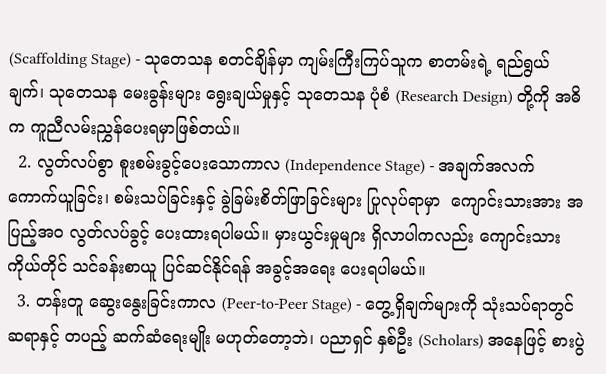(Scaffolding Stage) - သုတေသန စတင်ချိန်မှာ ကျမ်းကြီးကြပ်သူက စာတမ်းရဲ့ ရည်ရွယ်ချက်၊ သုတေသန မေးခွန်းများ ရွေးချယ်မှုနှင့် သုတေသန ပုံစံ (Research Design) တို့ကို အဓိက ကူညီလမ်းညွှန်ပေးရမှာဖြစ်တယ်။
  2. လွတ်လပ်စွာ စူးစမ်းခွင့်ပေးသောကာလ (Independence Stage) - အချက်အလက် ကောက်ယူခြင်း၊ စမ်းသပ်ခြင်းနှင့် ခွဲခြမ်းစိတ်ဖြာခြင်းများ ပြုလုပ်ရာမှာ  ကျောင်းသားအား အပြည့်အဝ လွတ်လပ်ခွင့် ပေးထားရပါမယ်။ မှားယွင်းမှုများ ရှိလာပါကလည်း ကျောင်းသားကိုယ်တိုင် သင်ခန်းစာယူ ပြင်ဆင်နိုင်ရန် အခွင့်အရေး ပေးရပါမယ်။
  3. တန်းတူ ဆွေးနွေးခြင်းကာလ (Peer-to-Peer Stage) - တွေ့ရှိချက်များကို သုံးသပ်ရာတွင် ဆရာနှင့် တပည့် ဆက်ဆံရေးမျိုး မဟုတ်တော့ဘဲ၊ ပညာရှင် နှစ်ဦး (Scholars) အနေဖြင့် စားပွဲ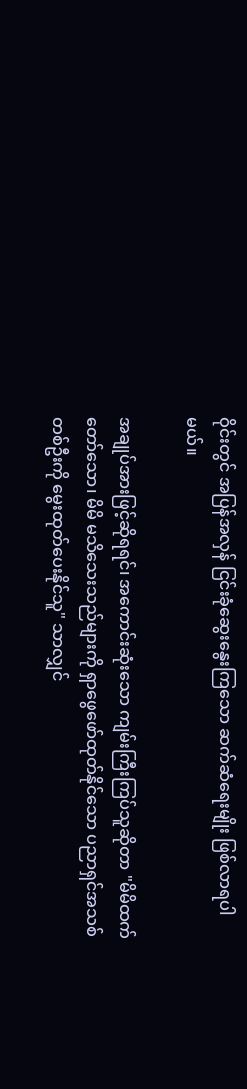ဝိုင်းတွင် အပြန်အလှန် ငြင်းခုံဆွေးနွေးကြသော ဆက်ဆံရေးမျိုး ဖြစ်လာရပါမယ်။

အချုပ်အားဖြင့်ဆိုရရင်၊ အကောင်းဆုံးသော ကျမ်းကြီးကြပ်သူဆိုတာ "မိမိထက် တော်သော၊ မိမိ မသိသေးသည်များကို ရှာဖွေဖော်ထုတ်နိုင်သော ပညာရှင်အသစ်တစ်ဦးကို မွေးထုတ်ပေးနိုင်သူ" သာလျှင်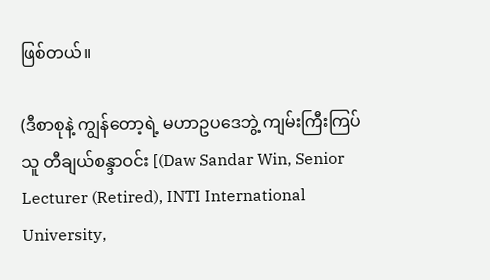ဖြစ်တယ်။

(ဒီစာစုနဲ့ ကျွန်တော့ရဲ့ မဟာဥပဒေဘွဲ့ ကျမ်းကြီးကြပ်သူ တီချယ်စန္ဒာဝင်း [(Daw Sandar Win, Senior Lecturer (Retired), INTI International University,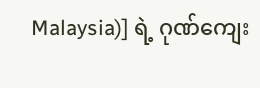Malaysia)] ရဲ့ ဂုဏ်ကျေး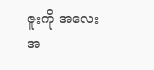ဇူးကို အလေးအ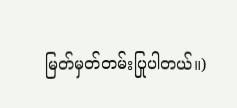မြတ်မှတ်တမ်းပြုပါတယ်။)